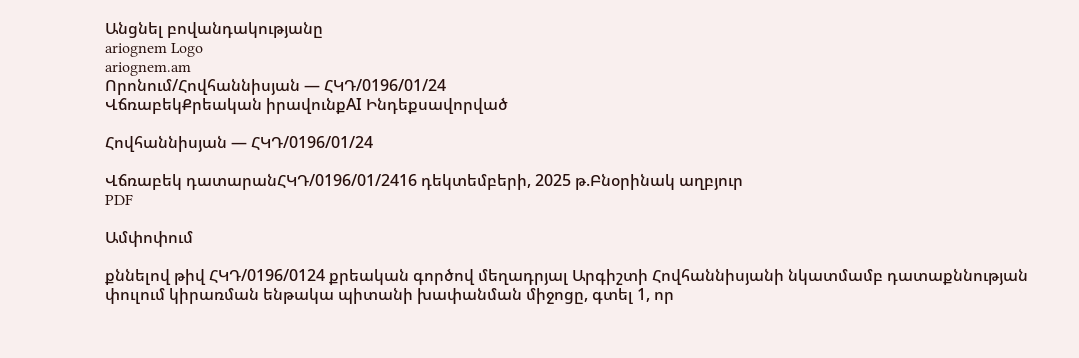Անցնել բովանդակությանը
ariognem Logo
ariognem.am
Որոնում/Հովհաննիսյան — ՀԿԴ/0196/01/24
ՎճռաբեկՔրեական իրավունքAI Ինդեքսավորված

Հովհաննիսյան — ՀԿԴ/0196/01/24

Վճռաբեկ դատարանՀԿԴ/0196/01/2416 դեկտեմբերի, 2025 թ.Բնօրինակ աղբյուր
PDF

Ամփոփում

քննելով թիվ ՀԿԴ/0196/0124 քրեական գործով մեղադրյալ Արգիշտի Հովհաննիսյանի նկատմամբ դատաքննության փուլում կիրառման ենթակա պիտանի խափանման միջոցը, գտել 1, որ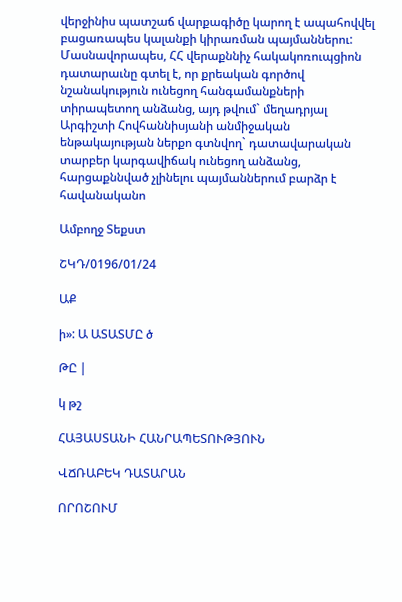վերջինիս պատշաճ վարքագիծը կարող է ապահովվել բացառապես կալանքի կիրառման պայմաններու: Մասնավորապես, ՀՀ վերաքննիչ հակակոռուպցիոն դատարաւնը գտել է, որ քրեական գործով նշանակություն ունեցող հանգամանքների տիրապետող անձանց, այդ թվում` մեղադրյալ Արգիշտի Հովհաննիսյանի անմիջական ենթակայության ներքո գտնվող` դատավարական տարբեր կարգավիճակ ունեցող անձանց, հարցաքննված չլինելու պայմաններում բարձր է հավանականո

Ամբողջ Տեքստ

ՇԿԴ/0196/01/24

ԱՔ

ի»: Ա ԱՏԱՏՄԸ ծ

ԹԸ |

կ թշ

ՀԱՅԱՍՏԱՆԻ ՀԱՆՐԱՊԵՏՈՒԹՅՈՒՆ

ՎՃՌԱԲԵԿ ԴԱՏԱՐԱՆ

ՈՐՈՇՈՒՄ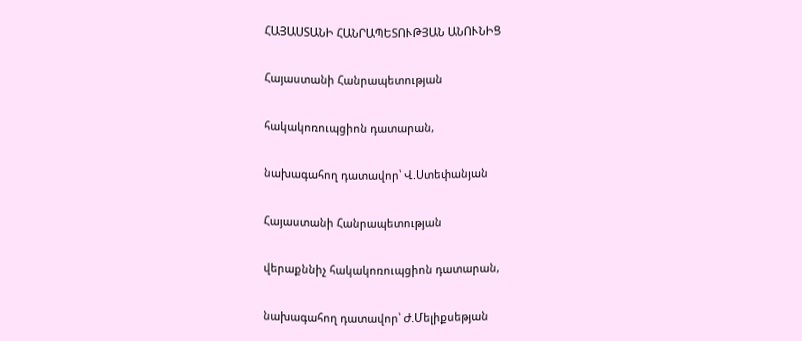ՀԱՅԱՍՏԱՆԻ ՀԱՆՐԱՊԵՏՈՒԹՅԱՆ ԱՆՈՒՆԻՑ

Հայաստանի Հանրապետության

հակակոռուպցիոն դատարան,

նախագահող դատավոր՝ Վ.Ստեփանյան

Հայաստանի Հանրապետության

վերաքննիչ հակակոռուպցիոն դատարան,

նախագահող դատավոր՝ Ժ.Մելիքսեթյան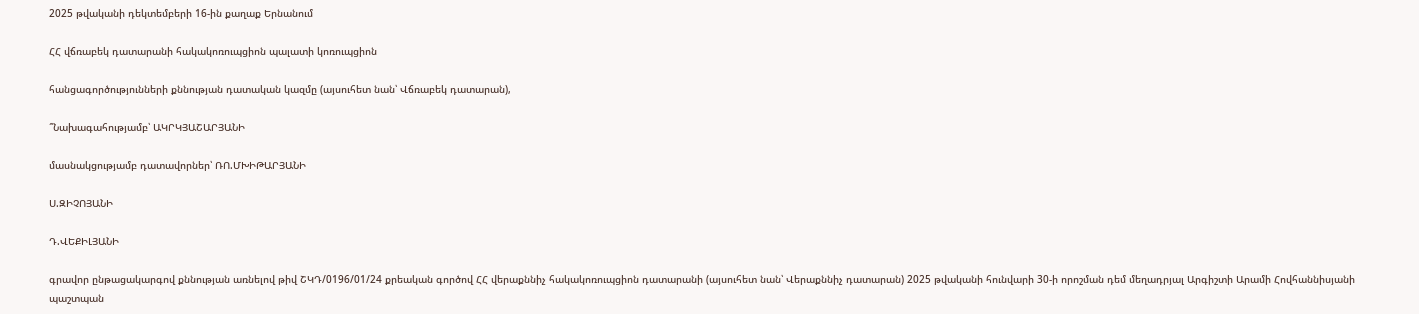2025 թվականի դեկտեմբերի 16-ին քաղաք Երնանում

ՀՀ վճռաբեկ դատարանի հակակոռուպցիոն պալատի կոռուպցիոն

հանցագործությունների քննության դատական կազմը (այսուհետ նան՝ Վճռաբեկ դատարան),

՞Նախագահությամբ՝ ԱԿՐԿՅԱՇԱՐՅԱՆԻ

մասնակցությամբ դատավորներ՝ ՌՈ.ՄԽԻԹԱՐՅԱՆԻ

Ս.ԶԻՉՈՅԱՆԻ

Դ.ՎԵՔԻԼՅԱՆԻ

գրավոր ընթացակարգով քննության առնելով թիվ ՇԿԴ/0196/01/24 քրեական գործով ՀՀ վերաքննիչ հակակոռուպցիոն դատարանի (այսուհետ նան՝ Վերաքննիչ դատարան) 2025 թվականի հունվարի 30-ի որոշման դեմ մեղադրյալ Արգիշտի Արամի Հովհաննիսյանի պաշտպան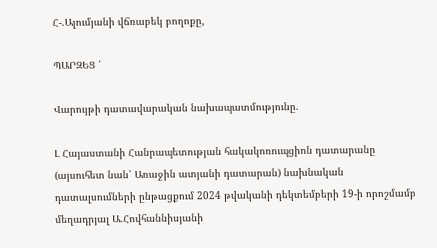Հ-.Ալումյանի վճռաբեկ բողոքը,

ՊԱՐԶԵՑ ՛

Վարույթի դատավարական նախապատմությունը.

Լ Հայաստանի Հանրապետության հակակոռուպցիոն դատարանը (այսուհետ նան՝ Առաջին ատյանի դատարան) նախնական դատալսումների ընթացքում 2024 թվականի դեկտեմբերի 19-ի որոշմամբ մեղադրյալ Ա.Հովհաննիսյանի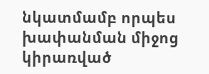նկատմամբ որպես խափանման միջոց կիրառված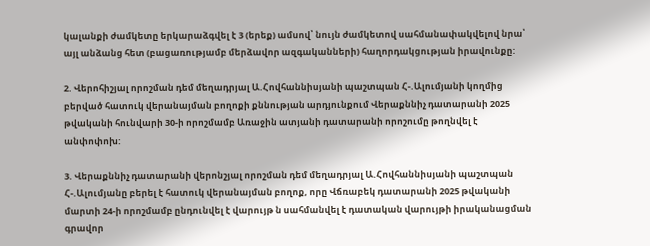կալանքի ժամկետը երկարաձգվել է 3 (երեք) ամսով՝ նույն ժամկետով սահմանափակվելով նրա՝ այլ անձանց հետ (բացառությամբ մերձավոր ազգականների) հաղորդակցության իրավունքը:

2. Վերոհիշյալ որոշման դեմ մեղադրյալ Ա.Հովհաննիսյանի պաշտպան Հ-.Ալումյանի կողմից բերված հատուկ վերանայման բողոքի քննության արդյունքում Վերաքննիչ դատարանի 2025 թվականի հունվարի 30-ի որոշմամբ Առաջին ատյանի դատարանի որոշումը թողնվել է անփոփոխ:

3. Վերաքննիչ դատարանի վերոնշյալ որոշման դեմ մեղադրյալ Ա.Հովհաննիսյանի պաշտպան Հ-.Ալումյանը բերել է հատուկ վերանայման բողոք, որը Վճռաբեկ դատարանի 2025 թվականի մարտի 24-ի որոշմամբ ընդունվել է վարույթ ն սահմանվել է դատական վարույթի իրականացման գրավոր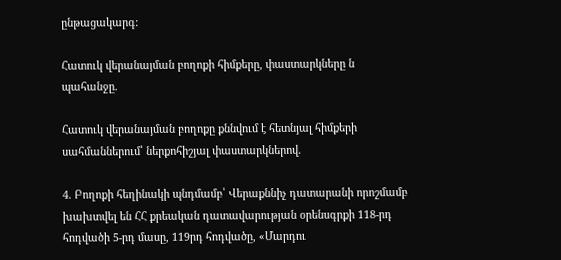ընթացակարգ:

Հատուկ վերանայման բողոքի հիմքերը, փաստարկները ն պահանջը.

Հատուկ վերանայման բողոքը քննվում է հետնյալ հիմքերի սահմաններում՝ ներքոհիշյալ փաստարկներով.

4. Բողոքի հեղինակի պնդմամբ՝ Վերաքննիչ դատարանի որոշմամբ խախտվել են ՀՀ քրեական դատավարության օրենսգրքի 118-րդ հոդվածի 5-րդ մասը, 119րդ հոդվածը, «Մարդու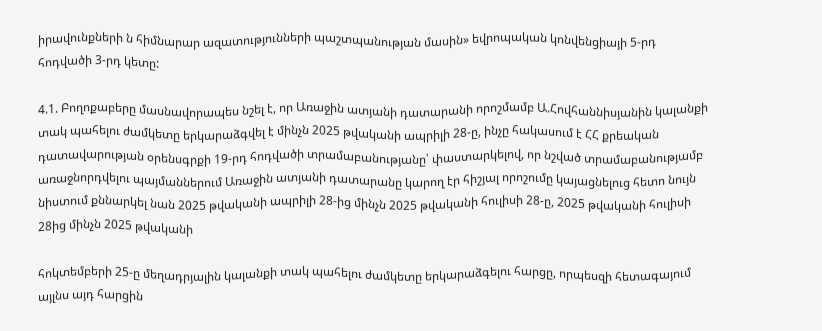իրավունքների ն հիմնարար ազատությունների պաշտպանության մասին» եվրոպական կոնվենցիայի 5-րդ հոդվածի 3-րդ կետը:

4.1. Բողոքաբերը մասնավորապես նշել է, որ Առաջին ատյանի դատարանի որոշմամբ Ա.Հովհաննիսյանին կալանքի տակ պահելու ժամկետը երկարաձգվել է մինչն 2025 թվականի ապրիլի 28-ը, ինչը հակասում է ՀՀ քրեական դատավարության օրենսգրքի 19-րդ հոդվածի տրամաբանությանը՝ փաստարկելով, որ նշված տրամաբանությամբ առաջնորդվելու պայմաններում Առաջին ատյանի դատարանը կարող էր հիշյալ որոշումը կայացնելուց հետո նույն նիստում քննարկել նան 2025 թվականի ապրիլի 28-ից մինչն 2025 թվականի հուլիսի 28-ը, 2025 թվականի հուլիսի 28ից մինչն 2025 թվականի

հոկտեմբերի 25-ը մեղադրյալին կալանքի տակ պահելու ժամկետը երկարաձգելու հարցը, որպեսզի հետագայում այլնս այդ հարցին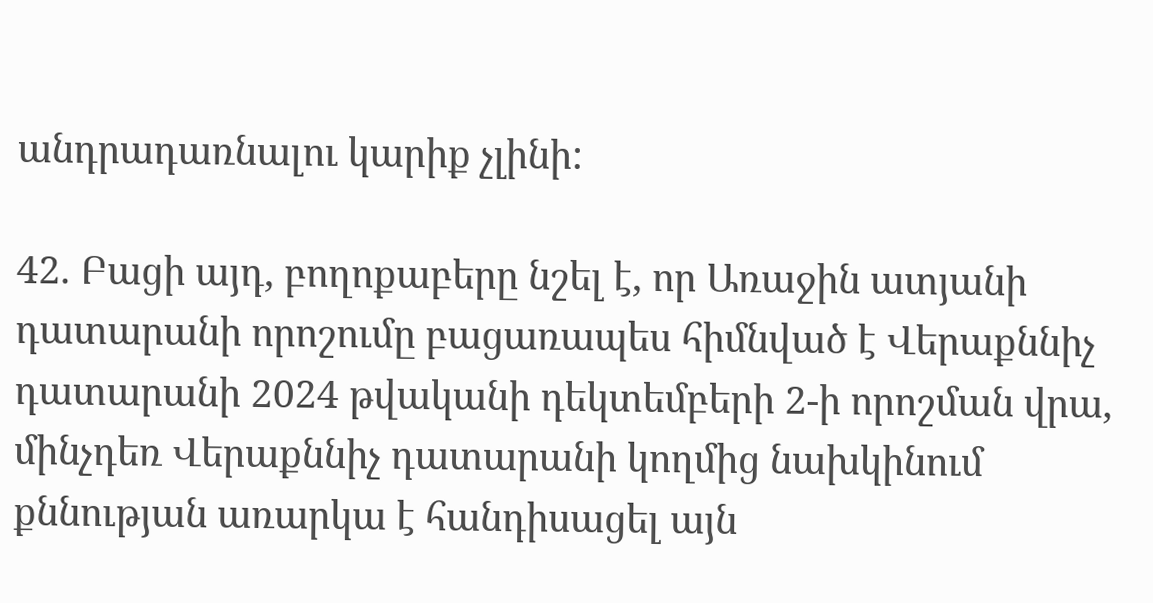անդրադառնալու կարիք չլինի:

42. Բացի այդ, բողոքաբերը նշել է, որ Առաջին ատյանի դատարանի որոշումը բացառապես հիմնված է Վերաքննիչ դատարանի 2024 թվականի դեկտեմբերի 2-ի որոշման վրա, մինչդեռ Վերաքննիչ դատարանի կողմից նախկինում քննության առարկա է հանդիսացել այն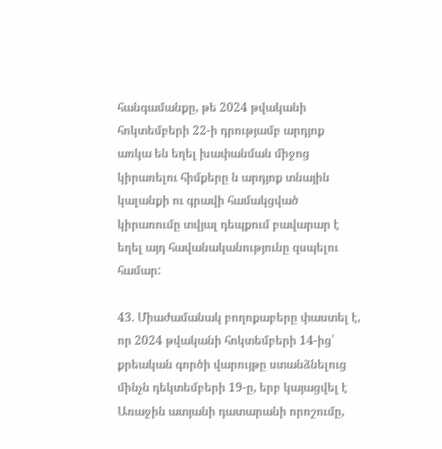հանգամանքը, թե 2024 թվականի հոկտեմբերի 22-ի դրությամբ արդյոք առկա են եղել խափանման միջոց կիրառելու հիմքերը ն արդյոք տնային կալանքի ու գրավի համակցված կիրառումը տվյալ դեպքում բավարար է եղել այդ հավանականությունը զսպելու համար:

43. Միաժամանակ բողոքաբերը փաստել է, որ 2024 թվականի հոկտեմբերի 14-ից՝ քրեական գործի վարույթը ստանձնելուց մինչն դեկտեմբերի 19-ը, երբ կայացվել է Առաջին ատյանի դատարանի որոշումը,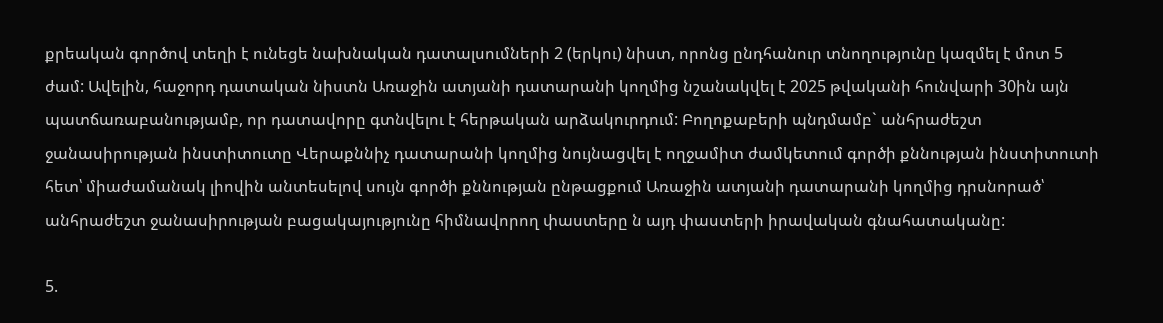քրեական գործով տեղի է ունեցե նախնական դատալսումների 2 (երկու) նիստ, որոնց ընդհանուր տնողությունը կազմել է մոտ 5 ժամ: Ավելին, հաջորդ դատական նիստն Առաջին ատյանի դատարանի կողմից նշանակվել է 2025 թվականի հունվարի 30ին այն պատճառաբանությամբ, որ դատավորը գտնվելու է հերթական արձակուրդում: Բողոքաբերի պնդմամբ` անհրաժեշտ ջանասիրության ինստիտուտը Վերաքննիչ դատարանի կողմից նույնացվել է ողջամիտ ժամկետում գործի քննության ինստիտուտի հետ՝ միաժամանակ լիովին անտեսելով սույն գործի քննության ընթացքում Առաջին ատյանի դատարանի կողմից դրսնորած՝ անհրաժեշտ ջանասիրության բացակայությունը հիմնավորող փաստերը ն այդ փաստերի իրավական գնահատականը:

5.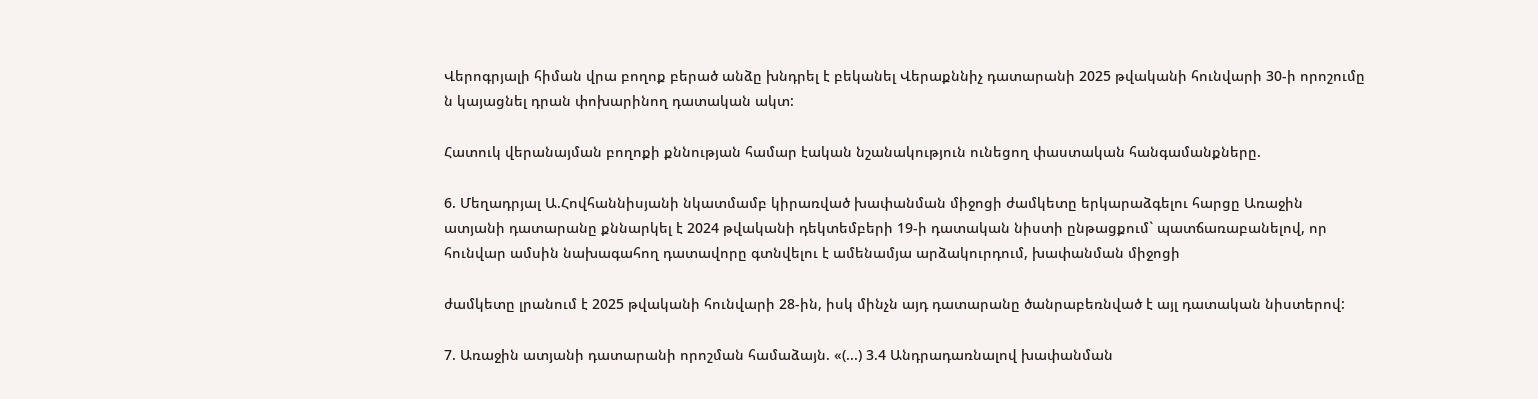Վերոգրյալի հիման վրա բողոք բերած անձը խնդրել է բեկանել Վերաքննիչ դատարանի 2025 թվականի հունվարի 30-ի որոշումը ն կայացնել դրան փոխարինող դատական ակտ:

Հատուկ վերանայման բողոքի քննության համար էական նշանակություն ունեցող փաստական հանգամանքները.

6. Մեղադրյալ Ա.Հովհաննիսյանի նկատմամբ կիրառված խափանման միջոցի ժամկետը երկարաձգելու հարցը Առաջին ատյանի դատարանը քննարկել է 2024 թվականի դեկտեմբերի 19-ի դատական նիստի ընթացքում` պատճառաբանելով, որ հունվար ամսին նախագահող դատավորը գտնվելու է ամենամյա արձակուրդում, խափանման միջոցի

ժամկետը լրանում է 2025 թվականի հունվարի 28-ին, իսկ մինչն այդ դատարանը ծանրաբեռնված է այլ դատական նիստերով:

7. Առաջին ատյանի դատարանի որոշման համաձայն. «(...) 3.4 Անդրադառնալով խափանման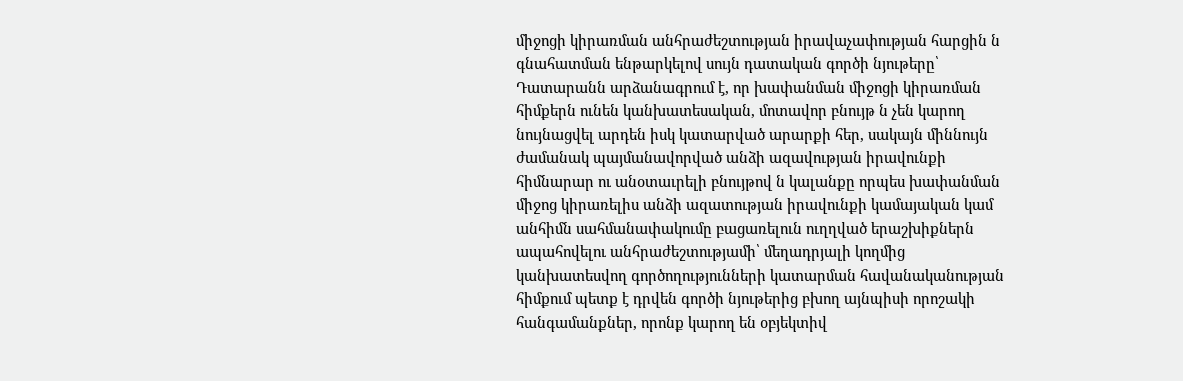միջոցի կիրառման անհրաժեշտության իրավաչափության հարցին ն գնահատման ենթարկելով սույն դատական գործի նյութերը՝ Դատարանն արձանագրում է, որ խափանման միջոցի կիրառման հիմքերն ունեն կանխատեսական, մոտավոր բնույթ ն չեն կարող նույնացվել արդեն իսկ կատարված արարքի հեր, սակայն միննույն ժամանակ պայմանավորված անձի ազավության իրավունքի հիմնարար ու անօտաւրելի բնույթով ն կալանքը որպես խափանման միջոց կիրառելիս անձի ազատության իրավունքի կամայական կամ անհիմն սահմանափակումը բացառելուն ուղղված երաշխիքներն ապահովելու անհրաժեշտությամի՝ մեղադրյալի կողմից կանխատեսվող գործողությունների կատարման հավանականության հիմքում պետք է դրվեն գործի նյութերից բխող այնպիսի որոշակի հանգամանքներ, որոնք կարող են օբյեկտիվ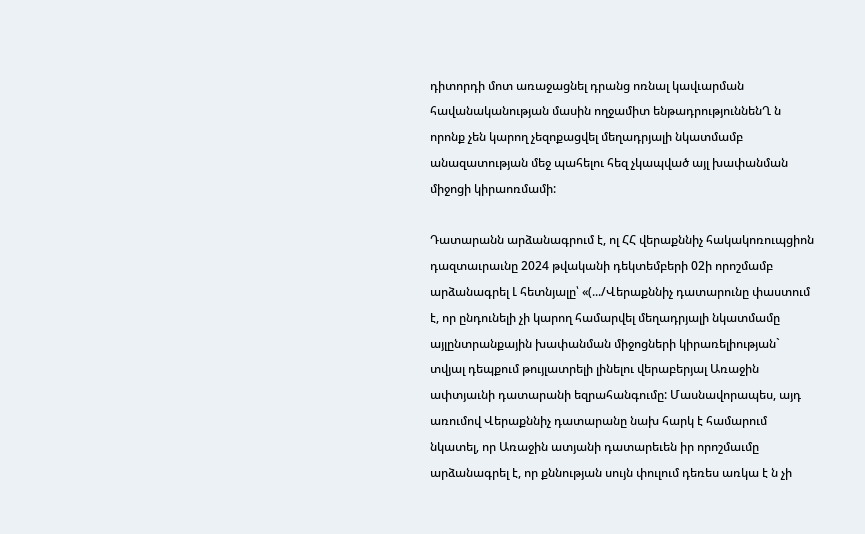դիտորդի մոտ առաջացնել դրանց ոռնալ կավւարման հավանականության մասին ողջամիտ ենթադրություննենՂ ն որոնք չեն կարող չեզոքացվել մեղադրյալի նկատմամբ անազատության մեջ պահելու հեզ չկապված այլ խափանման միջոցի կիրաոռմամի:

Դատարանն արձանագրում է, ոլ ՀՀ վերաքննիչ հակակոռուպցիոն դազտաւրաւնը 2024 թվականի դեկտեմբերի 02ի որոշմամբ արձանագրել Լ հետնյալը՝ «(.../Վերաքննիչ դատարունը փաստում է, որ ընդունելի չի կարող համարվել մեղադրյալի նկատմամը այլընտրանքային խափանման միջոցների կիրառելիության` տվյալ դեպքում թույլատրելի լինելու վերաբերյալ Առաջին ափտյաւնի դատարանի եզրահանգումը: Մասնավորապես, այդ առումով Վերաքննիչ դատարանը նախ հարկ է համարում նկատել, որ Առաջին ատյանի դատարեւեն իր որոշմաւմը արձանագրել է, որ քննության սույն փուլում դեռես առկա է ն չի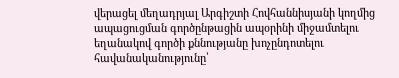վերացել մեղադրյալ Արգիշտի Հովհաննիսյանի կողմից ապացուցման գործընթացին ապօրինի միջամտելու եղանակով գործի քննությանը խոչընդոտելու հավանականությունը՝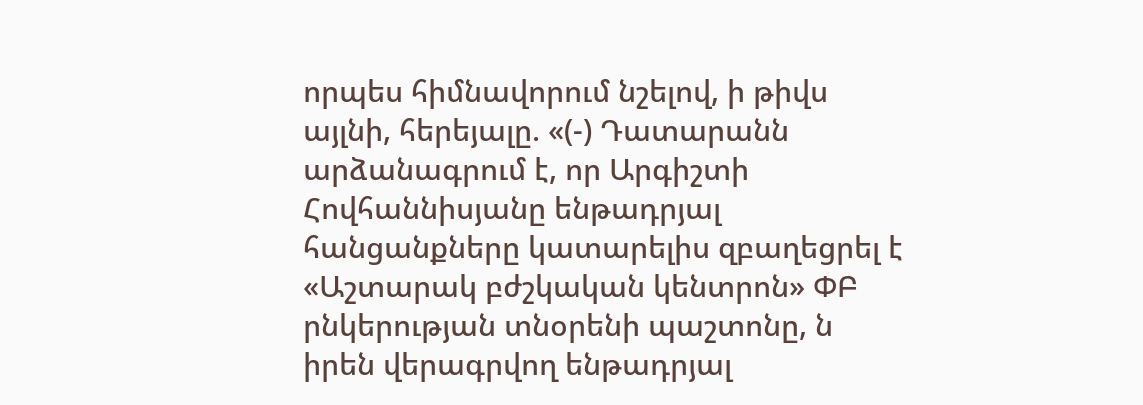որպես հիմնավորում նշելով, ի թիվս այլնի, հերեյալը. «(-) Դատարանն արձանագրում է, որ Արգիշտի Հովհաննիսյանը ենթադրյալ հանցանքները կատարելիս զբաղեցրել է «Աշտարակ բժշկական կենտրոն» ՓԲ րնկերության տնօրենի պաշտոնը, ն իրեն վերագրվող ենթադրյալ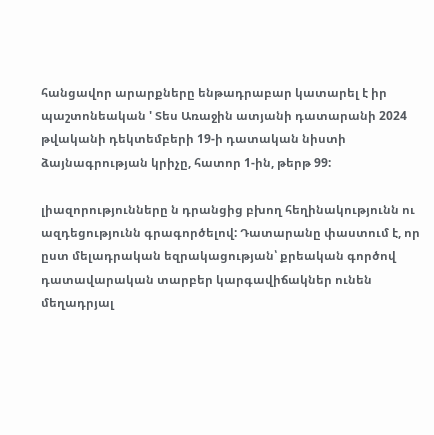հանցավոր արարքները ենթադրաբար կատարել է իր պաշտոնեական ' Տես Առաջին ատյանի դատարանի 2024 թվականի դեկտեմբերի 19-ի դատական նիստի ձայնագրության կրիչը, հատոր 1-ին, թերթ 99:

լիազորությունները ն դրանցից բխող հեղինակությունն ու ազդեցությունն գրագործելով: Դատարանը փաստում է, որ ըստ մելադրական եզրակացության՝ քրեական գործով դատավարական տարբեր կարգավիճակներ ունեն մեղադրյալ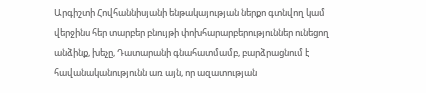Արգիշտի Հովհաննիսյանի ենթակայության ներքո գտնվող կամ վերջինս հեր տարբեր բնույթի փոխհարարբերություններ ունեցող անձինք, խեչը, Դատարանի գնահատմամբ, բարձրացնում է հավանականությունն առ այն, որ ազատության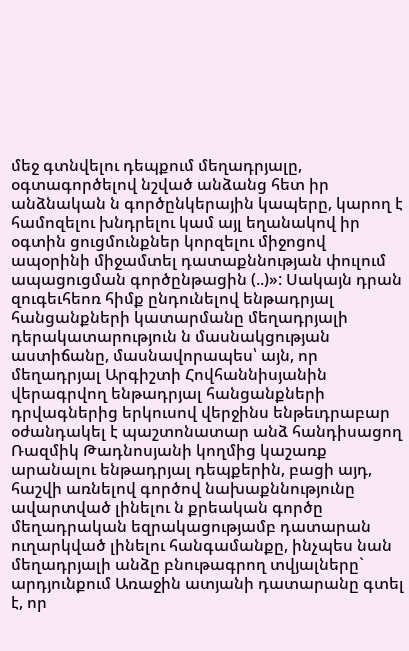մեջ գտնվելու դեպքում մեղադրյալը, օգտագործելով նշված անձանց հետ իր անձնական ն գործընկերային կապերը, կարող է համոզելու խնդրելու կամ այլ եղանակով իր օգտին ցուցմունքներ կորզելու միջոցով ապօրինի միջամտել դատաքննության փուլում ապացուցման գործընթացին (..)»: Սակայն դրան զուգեւհեոռ հիմք ընդունելով ենթադրյալ հանցանքների կատարմանը մեղադրյալի դերակատարություն ն մասնակցության աստիճանը, մասնավորապես՝ այն, որ մեղադրյալ Արգիշտի Հովհաննիսյանին վերագրվող ենթադրյալ հանցանքների դրվագներից երկուսով վերջինս ենթեւդրաբար օժանդակել է պաշտոնատար անձ հանդիսացող Ռազմիկ Թադնոսյանի կողմից կաշառք արանալու ենթադրյալ դեպքերին, բացի այդ, հաշվի առնելով գործով նախաքննությունը ավարտված լինելու ն քրեական գործը մեղադրական եզրակացությամբ դատարան ուղարկված լինելու հանգամանքը, ինչպես նան մեղադրյալի անձը բնութագրող տվյալները` արդյունքում Առաջին ատյանի դատարանը գտել է, որ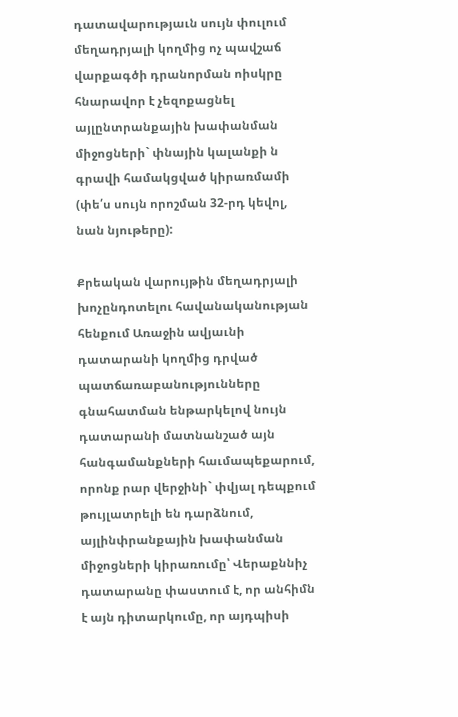դատավարությաւն սույն փուլում մեղադրյալի կողմից ոչ պավշաճ վարքագծի դրանորման ոիսկրը հնարավոր է չեզոքացնել այլընտրանքային խափանման միջոցների` փնային կալանքի ն գրավի համակցված կիրառմամի (փե՛ս սույն որոշման 32-րդ կեվոլ, նան նյութերը):

Քրեական վարույթին մեղադրյալի խոչընդոտելու հավանականության հենքում Առաջին ավյաւնի դատարանի կողմից դրված պատճառաբանությունները գնահատման ենթարկելով նույն դատարանի մատնանշած այն հանգամանքների հաւմապեքարում, որոնք րար վերջինի` փվյալ դեպքում թույլատրելի են դարձնում, այլինփրանքային խափանման միջոցների կիրառումը՝ Վերաքննիչ դատարանը փաստում է, որ անհիմն է այն դիտարկումը, որ այդպիսի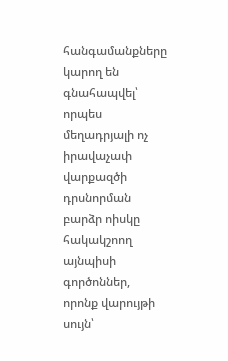հանգամանքները կարող են գնահապվել՝ որպես մեղադրյալի ոչ իրավաչափ վարքազծի դրսնորման բարձր ոիսկը հակակշոող այնպիսի գործոններ, որոնք վարույթի սույն՝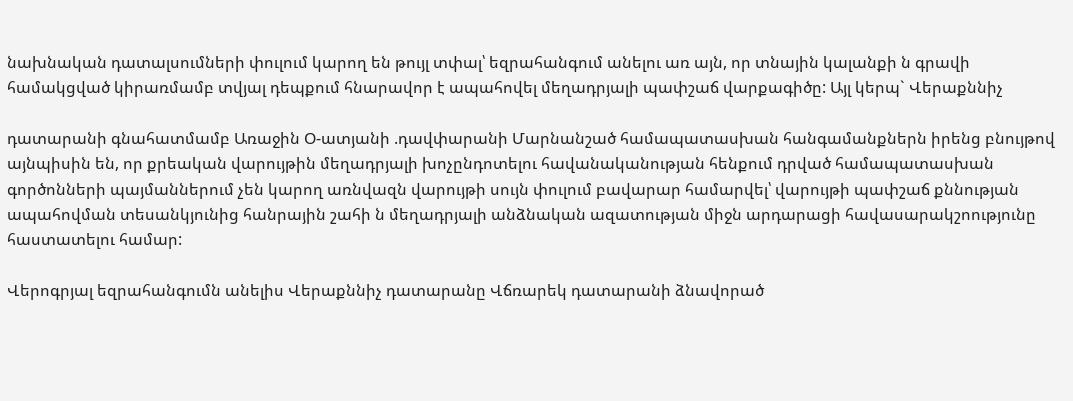նախնական դատալսումների փուլում կարող են թույլ տփալ՝ եզրահանգում անելու առ այն, որ տնային կալանքի ն գրավի համակցված կիրառմամբ տվյալ դեպքում հնարավոր է ապահովել մեղադրյալի պափշաճ վարքագիծը: Այլ կերպ` Վերաքննիչ

դատարանի գնահատմամբ Առաջին Օ-ատյանի .դավփարանի Մարնանշած համապատասխան հանգամանքներն իրենց բնույթով այնպիսին են, որ քրեական վարույթին մեղադրյալի խոչընդոտելու հավանականության հենքում դրված համապատասխան գործոնների պայմաններում չեն կարող առնվազն վարույթի սույն փուլում բավարար համարվել՝ վարույթի պափշաճ քննության ապահովման տեսանկյունից հանրային շահի ն մեղադրյալի անձնական ազատության միջն արդարացի հավասարակշոությունը հաստատելու համար:

Վերոգրյալ եզրահանգումն անելիս Վերաքննիչ դատարանը Վճռարեկ դատարանի ձնավորած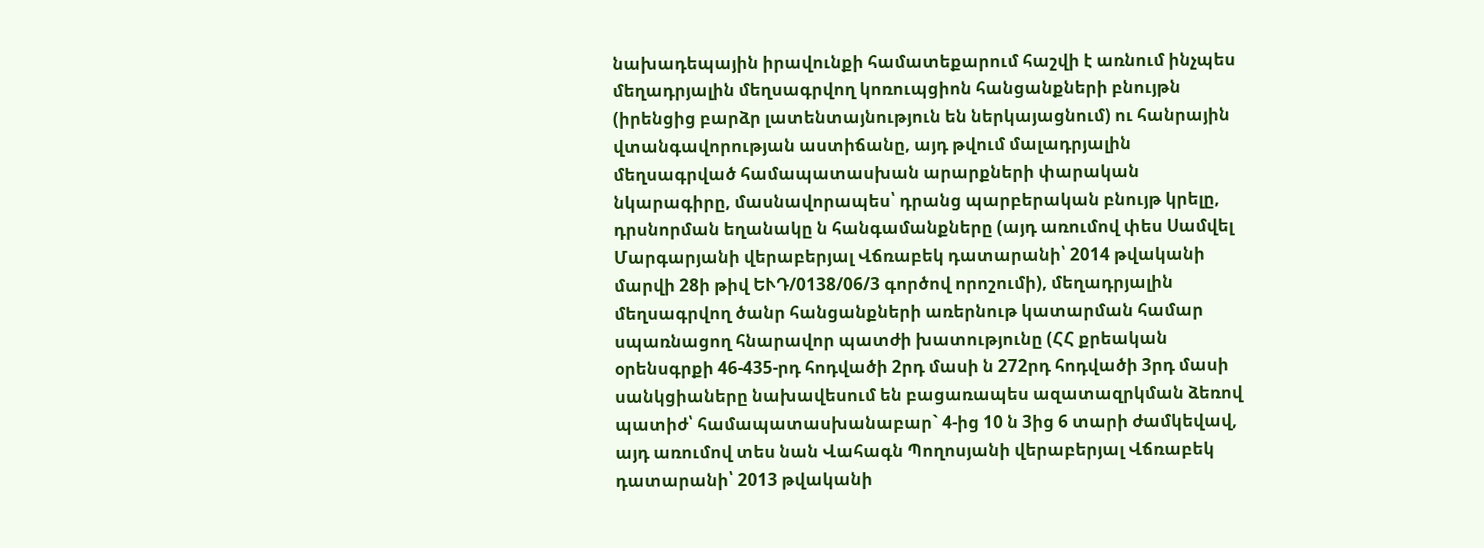նախադեպային իրավունքի համատեքարում հաշվի է առնում ինչպես մեղադրյալին մեղսագրվող կոռուպցիոն հանցանքների բնույթն (իրենցից բարձր լատենտայնություն են ներկայացնում) ու հանրային վտանգավորության աստիճանը, այդ թվում մալադրյալին մեղսագրված համապատասխան արարքների փարական նկարագիրը, մասնավորապես՝ դրանց պարբերական բնույթ կրելը, դրսնորման եղանակը ն հանգամանքները (այդ առումով փես Սամվել Մարգարյանի վերաբերյալ Վճռաբեկ դատարանի՝ 2014 թվականի մարվի 28ի թիվ ԵՒԴ/0138/06/3 գործով որոշումի), մեղադրյալին մեղսագրվող ծանր հանցանքների առերնութ կատարման համար սպառնացող հնարավոր պատժի խատությունը (ՀՀ քրեական օրենսգրքի 46-435-րդ հոդվածի 2րդ մասի ն 272րդ հոդվածի 3րդ մասի սանկցիաները նախավեսում են բացառապես ազատազրկման ձեռով պատիժ՝ համապատասխանաբար` 4-ից 10 ն 3ից 6 տարի ժամկեվավ, այդ առումով տես նան Վահագն Պողոսյանի վերաբերյալ Վճռաբեկ դատարանի՝ 2013 թվականի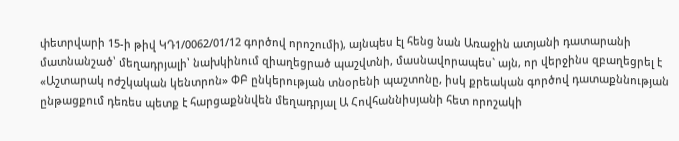փետրվարի 15-ի թիվ ԿԴ1/0062/01/12 գործով որոշումի), այնպես էլ հենց նան Առաջին ատյանի դատարանի մատնանշած՝ մեղադրյալի՝ նախկինում զիաղեցրած պաշվտնի, մասնավորապես` այն, որ վերջինս զբաղեցրել է «Աշտարակ ոժշկական կենտրոն» ՓԲ ընկերության տնօրենի պաշտոնը, իսկ քրեական գործով դատաքննության ընթացքում դեռես պետք է հարցաքննվեն մեղադրյալ Ա Հովհաննիսյանի հետ որոշակի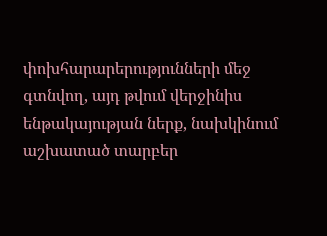փոխհարարերությունների մեջ գտնվող, այդ թվում վերջինիս ենթակայության ներք, նախկինում աշխատած տարբեր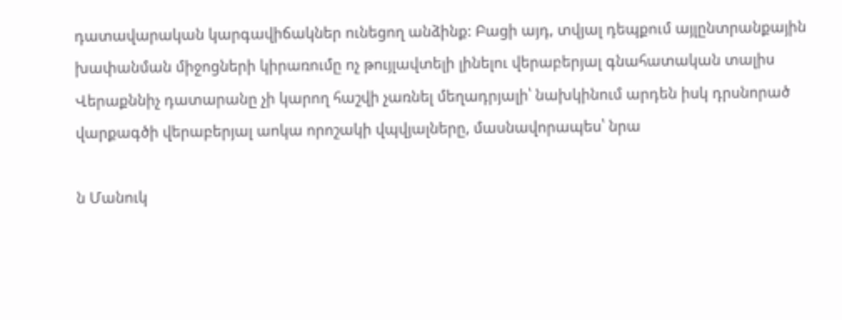դատավարական կարգավիճակներ ունեցող անձինք: Բացի այդ, տվյալ դեպքում այլընտրանքային խափանման միջոցների կիրառումը ոչ թույլավտելի լինելու վերաբերյալ գնահատական տալիս Վերաքննիչ դատարանը չի կարող հաշվի չառնել մեղադրյալի՝ նախկինում արդեն իսկ դրսնորած վարքագծի վերաբերյալ աոկա որոշակի վպվյալները, մասնավորապես՝ նրա

ն Մանուկ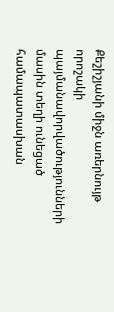Քեշիշյանի միջն առերնույթ որոշակի պայմանավորվածությունների մասին տեղի ունեցած համապատասխան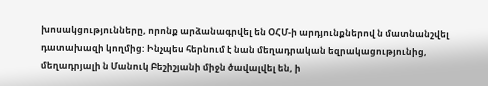խոսակցությունները, որոնք արձանագրվել են ՕՀՄ-ի արդյունքներով ն մատնանշվել դատախազի կողմից: Ինչպես հերնում է նան մեղադրական եզրակացությունից, մեղադրյալի ն Մանուկ Բեշիշյանի միջն ծավալվել են, ի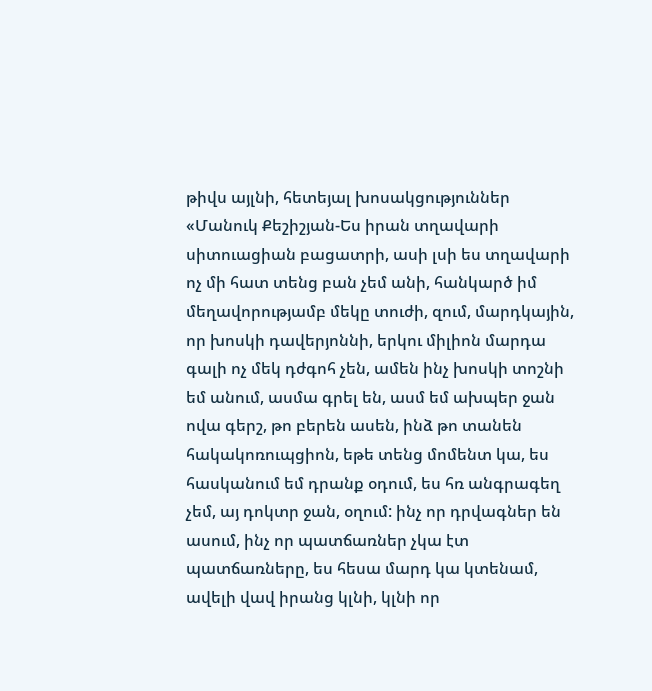թիվս այլնի, հետեյալ խոսակցություններ «Մանուկ Քեշիշյան-Ես իրան տղավարի սիտուացիան բացատրի, ասի լսի ես տղավարի ոչ մի հատ տենց բան չեմ անի, հանկարծ իմ մեղավորությամբ մեկը տուժի, զում, մարդկային, որ խոսկի դավերյոննի, երկու միլիոն մարդա գալի ոչ մեկ դժգոհ չեն, ամեն ինչ խոսկի տոշնի եմ անում, ասմա գրել են, ասմ եմ ախպեր ջան ովա գերշ, թո բերեն ասեն, ինձ թո տանեն հակակոռուպցիոն, եթե տենց մոմենտ կա, ես հասկանում եմ դրանք օդում, ես հռ անգրագեղ չեմ, այ դոկտր ջան, օղում: ինչ որ դրվագներ են ասում, ինչ որ պատճառներ չկա էտ պատճառները, ես հեսա մարդ կա կտենամ, ավելի վավ իրանց կլնի, կլնի որ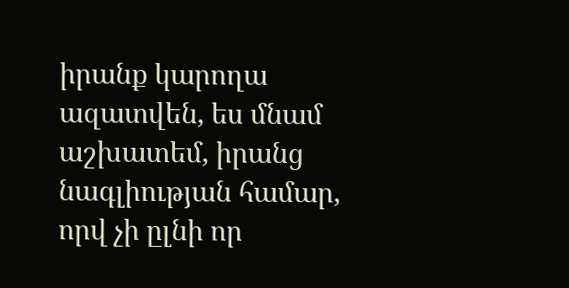իրանք կարողա ազատվեն, ես մնամ աշխատեմ, իրանց նագլիության համար, որվ չի ըլնի որ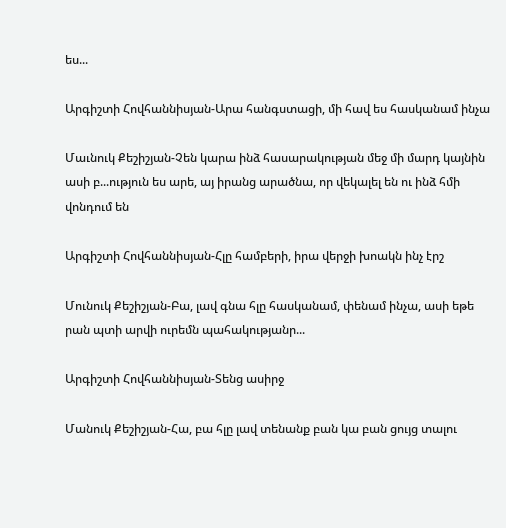ես...

Արգիշտի Հովհաննիսյան-Արա հանգստացի, մի հավ ես հասկանամ ինչա

Մաւնուկ Քեշիշյան-Չեն կարա ինձ հասարակության մեջ մի մարդ կայնին ասի բ...ություն ես արե, այ իրանց արածնա, որ վեկալել են ու ինձ հմի վոնդում են

Արգիշտի Հովհաննիսյան-Հլը համբերի, իրա վերջի խոակն ինչ էրշ

Մունուկ Քեշիշյան-Բա, լավ գնա հլը հասկանամ, փենամ ինչա, ասի եթե րան պտի արվի ուրեմն պահակությանր...

Արգիշտի Հովհաննիսյան-Տենց ասիրջ

Մանուկ Քեշիշյան-Հա, բա հլը լավ տենանք բան կա բան ցույց տալու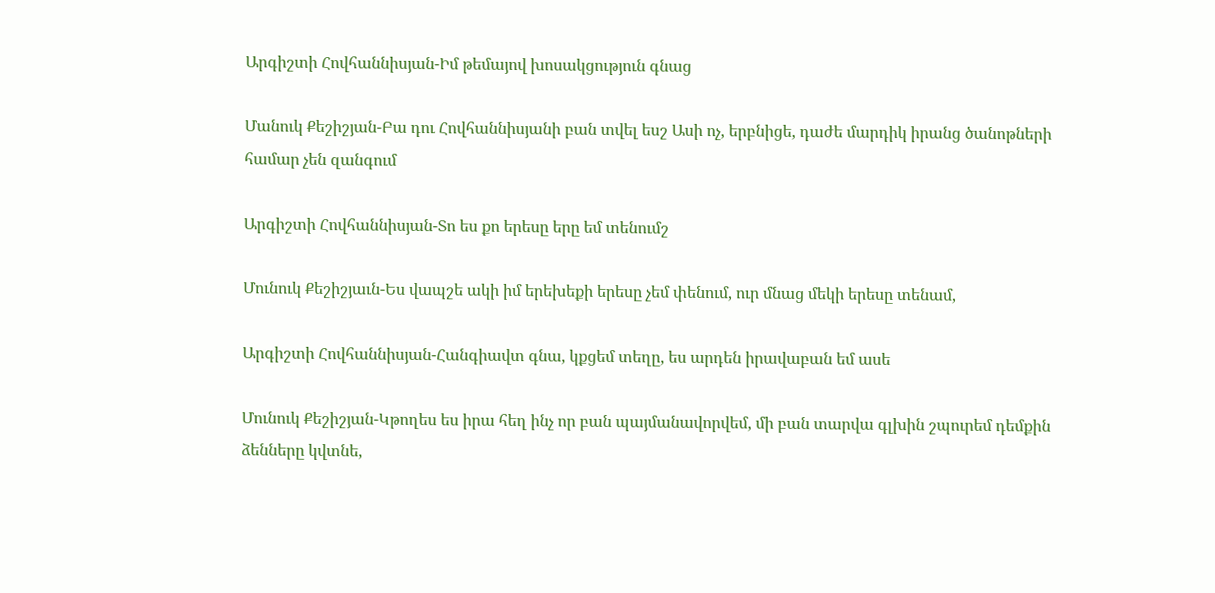Արգիշտի Հովհաննիսյան-Իմ թեմայով խոսակցություն գնաց

Մանուկ Քեշիշյան-Բա դու Հովհաննիսյանի բան տվել եսշ Ասի ոչ, երբնիցե, դաժե մարդիկ իրանց ծանոթների համար չեն զանգում

Արգիշտի Հովհաննիսյան-Տո ես քո երեսը երը եմ տենումշ

Մունուկ Քեշիշյաւն-Ես վապշե ակի իմ երեխեքի երեսը չեմ փենում, ուր մնաց մեկի երեսը տենամ,

Արգիշտի Հովհաննիսյան-Հանգիավտ գնա, կքցեմ տեղը, ես արդեն իրավաբան եմ ասե

Մունուկ Քեշիշյան-Կթողես ես իրա հեղ ինչ որ բան պայմանավորվեմ, մի բան տարվա գլխին շպուրեմ դեմքին ձենները կվտնե,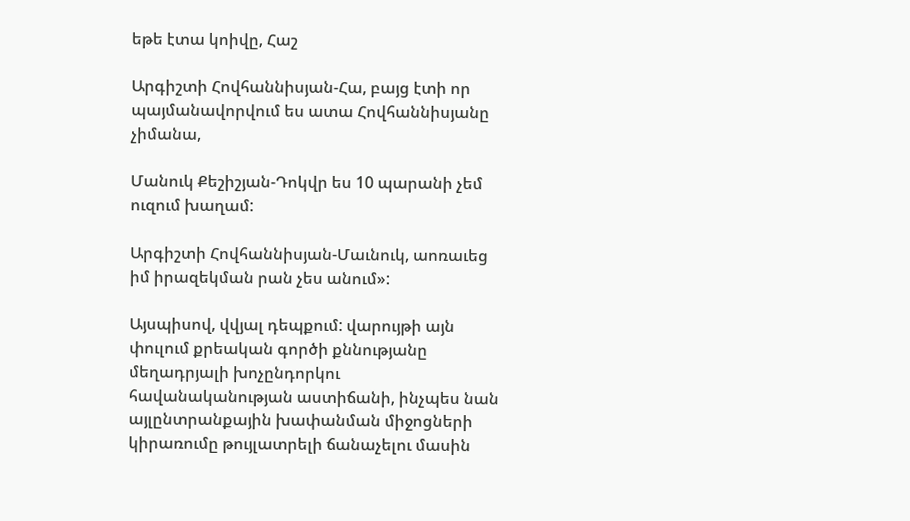եթե էտա կոիվը, Հաշ

Արգիշտի Հովհաննիսյան-Հա, բայց էտի որ պայմանավորվում ես ատա Հովհաննիսյանը չիմանա,

Մանուկ Քեշիշյան-Դոկվր ես 10 պարանի չեմ ուզում խաղամ:

Արգիշտի Հովհաննիսյան-Մաւնուկ, աոռաւեց իմ իրազեկման րան չես անում»:

Այսպիսով, վվյալ դեպքում: վարույթի այն փուլում քրեական գործի քննությանը մեղադրյալի խոչընդորկու հավանականության աստիճանի, ինչպես նան այլընտրանքային խափանման միջոցների կիրառումը թույլատրելի ճանաչելու մասին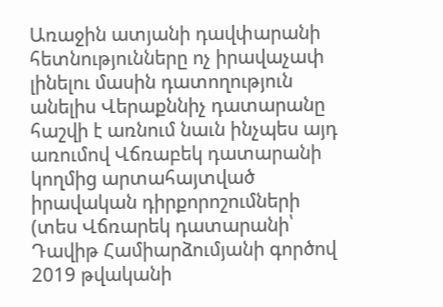Առաջին ատյանի դավփարանի հետնությունները ոչ իրավաչափ լինելու մասին դատողություն անելիս Վերաքննիչ դատարանը հաշվի է առնում նաւն ինչպես այդ առումով Վճռաբեկ դատարանի կողմից արտահայտված իրավական դիրքորոշումների (տես Վճռարեկ դատարանի՝ Դավիթ Համիարձումյանի գործով 2019 թվականի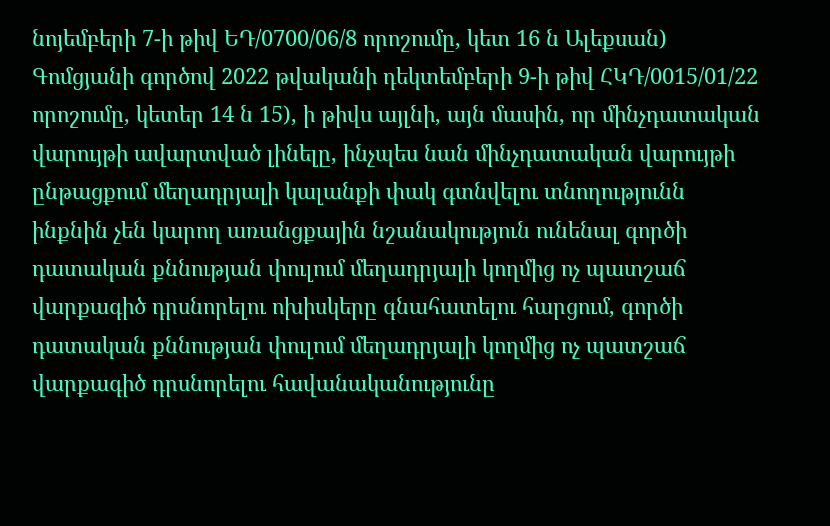նոյեմբերի 7-ի թիվ ԵԴ/0700/06/8 որոշումը, կետ 16 ն Ալեքսան) Գոմցյանի գործով 2022 թվականի դեկտեմբերի 9-ի թիվ ՀԿԴ/0015/01/22 որոշումը, կետեր 14 ն 15), ի թիվս այլնի, այն մասին, որ մինչդատական վարույթի ավարտված լինելը, ինչպես նան մինչդատական վարույթի ընթացքում մեղադրյալի կալանքի փակ գտնվելու տնողությունն ինքնին չեն կարող առանցքային նշանակություն ունենալ գործի դատական քննության փուլում մեղադրյալի կողմից ոչ պատշաճ վարքագիծ դրսնորելու ոխիսկերը գնահատելու հարցում, գործի դատական քննության փուլում մեղադրյալի կողմից ոչ պատշաճ վարքագիծ դրսնորելու հավանականությունը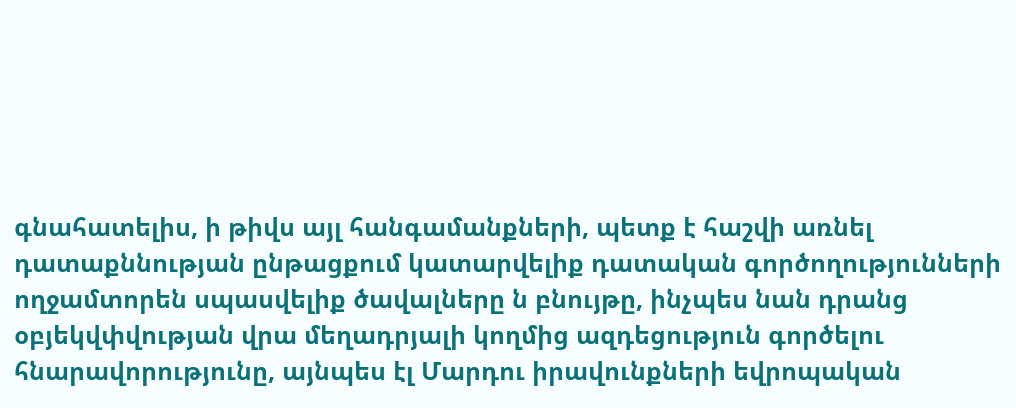գնահատելիս, ի թիվս այլ հանգամանքների, պետք է հաշվի առնել դատաքննության ընթացքում կատարվելիք դատական գործողությունների ողջամտորեն սպասվելիք ծավալները ն բնույթը, ինչպես նան դրանց օբյեկվփվության վրա մեղադրյալի կողմից ազդեցություն գործելու հնարավորությունը, այնպես էլ Մարդու իրավունքների եվրոպական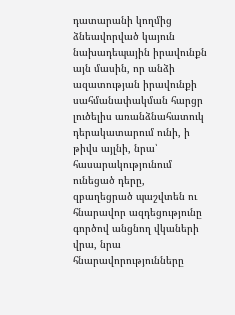դատարանի կողմից ձնեավորված կայուն նախադեպային իրավունքն այն մասին, որ անձի ազատության իրավունքի սահմանափակման հարցր լուծելիս առանձնահատուկ դերակատարում ունի, ի թիվս այլնի, նրա՝ հասարակությունում ունեցած դերը, զբաղեցրած պաշվտեն ու հնարավոր ազդեցությունը գործով անցնող վկաների վրա, նրա հնարավորությունները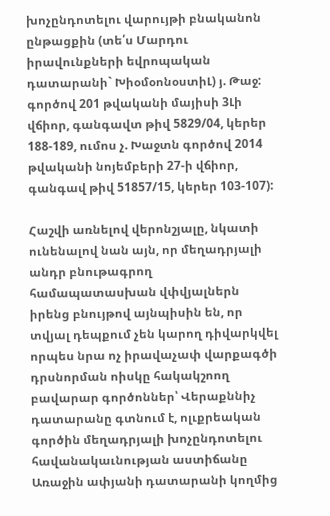խոչընդոտելու վարույթի բնականոն ընթացքին (տե՛ս Մարդու իրավունքների եվրոպական դատարանի` ԽիօմօոնօստիԼ) յ. Թաջ: գործով 201 թվականի մայիսի 3Լի վճիոր, գանգավտ թիվ 5829/04, կերեր 188-189, ումոս չ. Խաջտն գործով 2014 թվականի նոյեմբերի 27-ի վճիոր, գանգավ թիվ 51857/15, կերեր 103-107):

Հաշվի առնելով վերոնշյալը, նկատի ունենալով նան այն, որ մեղադրյալի անդր բնութագրող համապատասխան վփվյալներն իրենց բնույթով այնպիսին են, որ տվյալ դեպքում չեն կարող դիվարկվել որպես նրա ոչ իրավաչափ վարքագծի դրսնորման ոիսկը հակակշոող բավարար գործոններ՝ Վերաքննիչ դատարանը գտնում է, ոլւքրեական գործին մեղադրյալի խոչընդոտելու հավանակաւնության աստիճանը Առաջին ափյանի դատարանի կողմից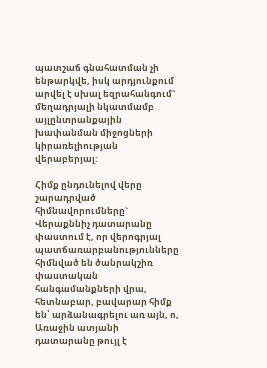պատշաճ գնահատման չի ենթարկվե, իսկ արդյունքում արվել է սխալ եզրահանգում` մեղադրյալի նկատմամբ այլընտրանքային խափանման միջոցների կիրառելիության վերաբերյալ:

Հիմք ընդունելով վերը շարադրված հիմնավորումները` Վերաքննիչ դատարանը փաստում է, որ վերոգրյալ պատճառարբանությունները հիմնված են ծանրակշիռ փաստական հանգամանքների վրա, հետնաբար, բավարար հիմք են՝ արձանագրելու առ այն, ո, Առաջին ատյանի դատարանը թույլ է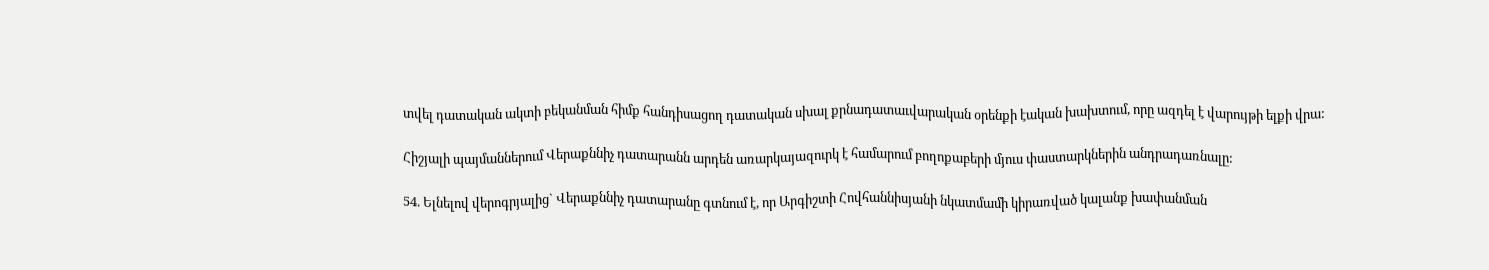տվել դատական ակտի բեկանման հիմք հանդիսացող դատական սխալ քրնադատաւվարական օրենքի էական խախտում, որը ազդել է վարույթի ելքի վրա:

Հիշյալի պայմաններում Վերաքննիչ դատարանն արդեն առարկայազուրկ է համարում բողոքաբերի մյուս փաստարկներին անդրադառնալը:

54. Ելնելով վերոգրյալից` Վերաքննիչ դատարանը գտնում է, որ Արգիշտի Հովհաննիսյանի նկատմամի կիրառված կալանք խափանման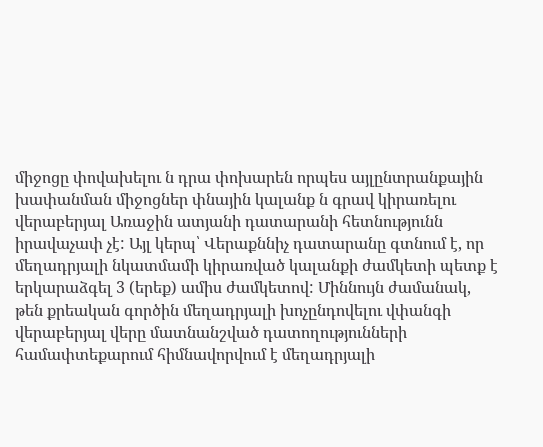միջոցը փովախելու ն դրա փոխարեն որպես այլընտրանքային խափանման միջոցներ փնային կալանք ն գրավ կիրառելու վերաբերյալ Առաջին ատյանի դատարանի հետնությունն իրավաչափ չէ: Այլ կերպ՝ Վերաքննիչ դատարանը գտնում է, որ մեղադրյալի նկատմամի կիրառված կալանքի ժամկետի պետք է երկարաձգել 3 (երեք) ամիս ժամկետով: Միննույն ժամանակ, թեն քրեական գործին մեղադրյալի խոչընդովելու վփանգի վերաբերյալ վերը մատնանշված դատողությունների համափտեքարում հիմնավորվում է մեղադրյալի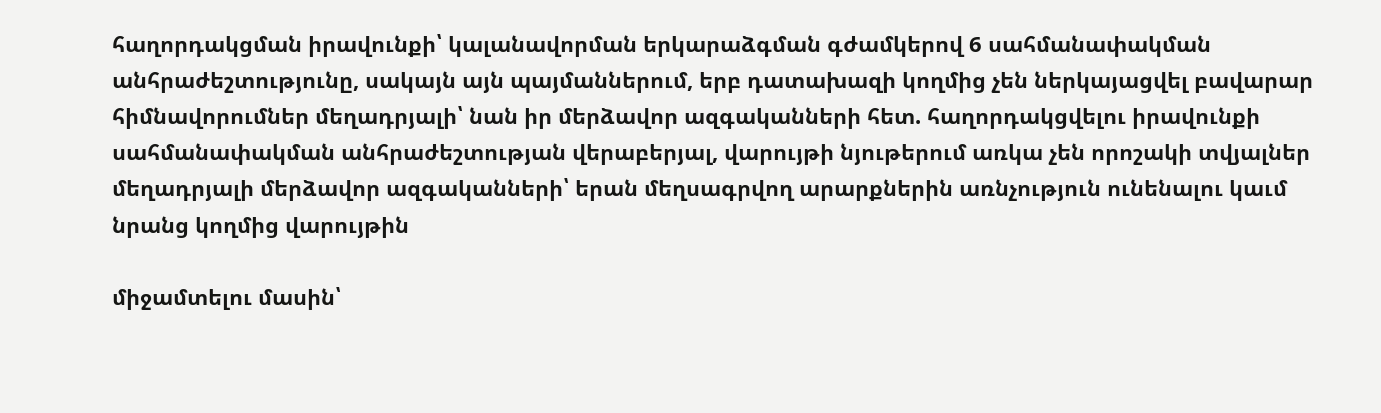հաղորդակցման իրավունքի՝ կալանավորման երկարաձգման գժամկերով 6 սահմանափակման անհրաժեշտությունը, սակայն այն պայմաններում, երբ դատախազի կողմից չեն ներկայացվել բավարար հիմնավորումներ մեղադրյալի՝ նան իր մերձավոր ազգականների հետ. հաղորդակցվելու իրավունքի սահմանափակման անհրաժեշտության վերաբերյալ, վարույթի նյութերում առկա չեն որոշակի տվյալներ մեղադրյալի մերձավոր ազգականների՝ երան մեղսագրվող արարքներին առնչություն ունենալու կաւմ նրանց կողմից վարույթին

միջամտելու մասին՝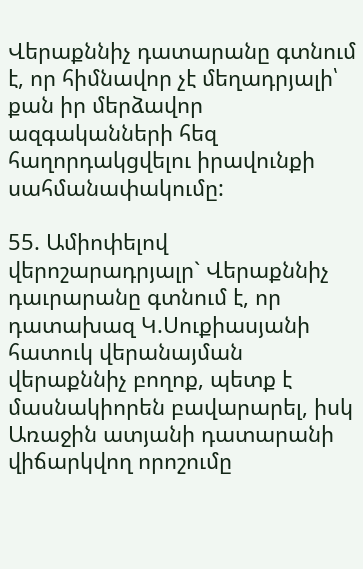Վերաքննիչ դատարանը գտնում է, որ հիմնավոր չէ մեղադրյալի՝ քան իր մերձավոր ազգականների հեզ հաղորդակցվելու իրավունքի սահմանափակումը:

55. Ամիոփելով վերոշարադրյալր` Վերաքննիչ դաւրարանը գտնում է, որ դատախազ Կ.Սուքիասյանի հատուկ վերանայման վերաքննիչ բողոք, պետք է մասնակիորեն բավարարել, իսկ Առաջին ատյանի դատարանի վիճարկվող որոշումը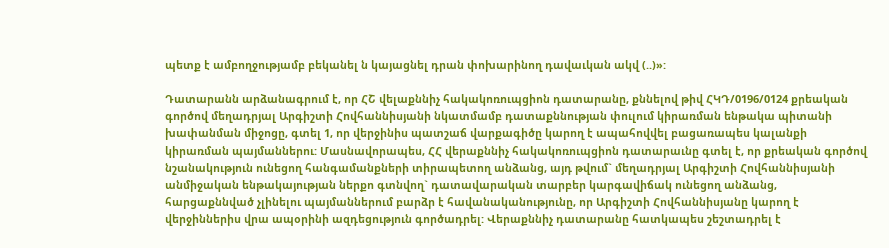պետք է ամբողջությամբ բեկանել ն կայացնել դրան փոխարինող դավաւկան ակվ (..)»:

Դատարանն արձանագրում է, որ ՀՇ վելաքննիչ հակակոռուպցիոն դատարանը, քննելով թիվ ՀԿԴ/0196/0124 քրեական գործով մեղադրյալ Արգիշտի Հովհաննիսյանի նկատմամբ դատաքննության փուլում կիրառման ենթակա պիտանի խափանման միջոցը, գտել 1, որ վերջինիս պատշաճ վարքագիծը կարող է ապահովվել բացառապես կալանքի կիրառման պայմաններու: Մասնավորապես, ՀՀ վերաքննիչ հակակոռուպցիոն դատարաւնը գտել է, որ քրեական գործով նշանակություն ունեցող հանգամանքների տիրապետող անձանց, այդ թվում` մեղադրյալ Արգիշտի Հովհաննիսյանի անմիջական ենթակայության ներքո գտնվող` դատավարական տարբեր կարգավիճակ ունեցող անձանց, հարցաքննված չլինելու պայմաններում բարձր է հավանականությունը, որ Արգիշտի Հովհաննիսյանը կարող է վերջիններիս վրա ապօրինի ազդեցություն գործադրել: Վերաքննիչ դատարանը հատկապես շեշտադրել է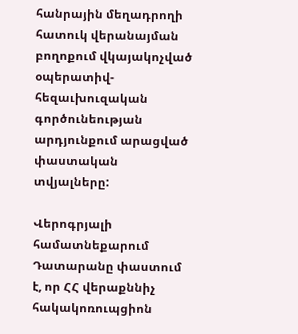հանրային մեղադրողի հատուկ վերանայման բողոքում վկայակոչված օպերատիվ-հեզաւխուզական գործունեության արդյունքում արացված փաստական տվյալները:

Վերոգրյալի համատնեքարում Դատարանը փաստում է, որ ՀՀ վերաքննիչ հակակոռուպցիոն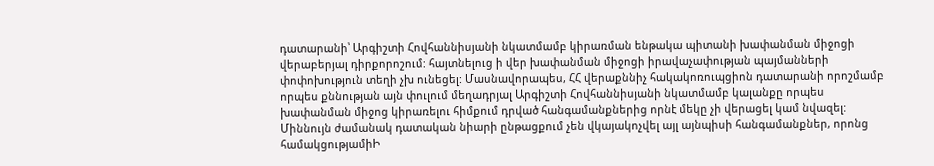դատարանի՝ Արգիշտի Հովհաննիսյանի նկատմամբ կիրառման ենթակա պիտանի խափանման միջոցի վերաբերյալ դիրքորոշում: հայտնելուց ի վեր խափանման միջոցի իրավաչափության պայմանների փոփոխություն տեղի չխ ունեցել: Մասնավորապես, ՀՀ վերաքննիչ հակակոռուպցիոն դատարանի որոշմամբ որպես քննության այն փուլում մեղադրյալ Արգիշտի Հովհաննիսյանի նկատմամբ կալանքը որպես խափանման միջոց կիրառելու հիմքում դրված հանգամանքներից որնէ մեկը չի վերացել կամ նվազել: Միննույն ժամանակ դատական նիարի ընթացքում չեն վկայակոչվել այլ այնպիսի հանգամանքներ, որոնց համակցությամիԻ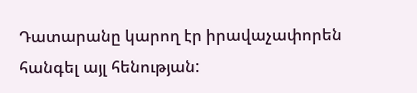Դատարանը կարող էր իրավաչափորեն հանգել այլ հենության: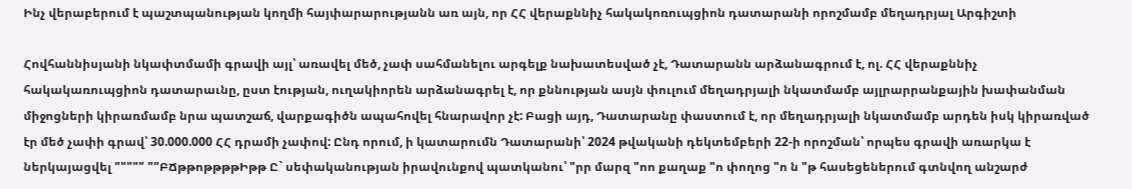Ինչ վերաբերում է պաշտպանության կողմի հայփարարությանն առ այն, որ ՀՀ վերաքննիչ հակակոռուպցիոն դատարանի որոշմամբ մեղադրյալ Արգիշտի

Հովհաննիսյանի նկափտմամի գրավի այլ՝ առավել մեծ, չափ սահմանելու արգելք նախատեսված չէ, Դատարանն արձանագրում է, ոլ. ՀՀ վերաքննիչ հակակառուպցիոն դատարաւնը, ըստ էության, ուղակիորեն արձանագրել է, որ քննության ասյն փուլում մեղադրյալի նկատմամբ այլրարրանքային խափանման միջոցների կիրառմամբ նրա պատշաճ, վարքագիծն ապահովել հնարավոր չէ: Բացի այդ, Դատարանը փաստում է, որ մեղադրյալի նկատմամբ արդեն իսկ կիրառված էր մեծ չափի գրավ՝ 30.000.000 ՀՀ դրամի չափով: Ընդ որում, ի կատարումն Դատարանի՝ 2024 թվականի դեկտեմբերի 22-ի որոշման՝ որպես գրավի առարկա է ներկայացվել """"" ""ԲՃթթոթթթթԻթթ Ը` սեփականության իրավունքով պատկանու՝ "րր մարզ "ոո քաղաք "ո փողոց "ո ն "թ հասեցեներում գտնվող անշարժ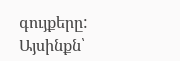գույքերը: Այսինքն՝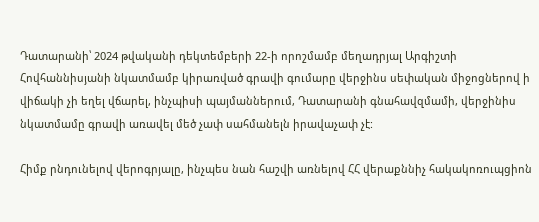Դատարանի՝ 2024 թվականի դեկտեմբերի 22-ի որոշմամբ մեղադրյալ Արգիշտի Հովհաննիսյանի նկատմամբ կիրառված գրավի գումարը վերջինս սեփական միջոցներով ի վիճակի չի եղել վճարել, ինչպիսի պայմաններում, Դատարանի գնահավզմամի, վերջինիս նկատմամը գրավի առավել մեծ չափ սահմանելն իրավաչափ չէ:

Հիմք րնդունելով վերոգրյալը, ինչպես նան հաշվի առնելով ՀՀ վերաքննիչ հակակոռուպցիոն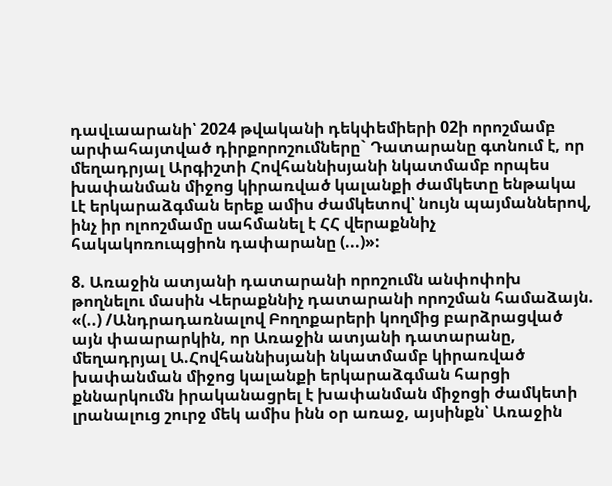դավւաարանի՝ 2024 թվականի դեկփեմիերի 02ի որոշմամբ արփահայտված դիրքորոշումները` Դատարանը գտնում է, որ մեղադրյալ Արգիշտի Հովհաննիսյանի նկատմամբ որպես խափանման միջոց կիրառված կալանքի ժամկետը ենթակա Լէ երկարաձգման երեք ամիս ժամկետով՝ նույն պայմաններով, ինչ իր ոլոոշմամը սահմանել է ՀՀ վերաքննիչ հակակոռուպցիոն դափարանը (...)»:

8. Առաջին ատյանի դատարանի որոշումն անփոփոխ թողնելու մասին Վերաքննիչ դատարանի որոշման համաձայն. «(..) /Անդրադառնալով Բողոքարերի կողմից բարձրացված այն փաարարկին, որ Առաջին ատյանի դատարանը, մեղադրյալ Ա.Հովհաննիսյանի նկատմամբ կիրառված խափանման միջոց կալանքի երկարաձգման հարցի քննարկումն իրականացրել է խափանման միջոցի ժամկետի լրանալուց շուրջ մեկ ամիս ինն օր առաջ, այսինքն՝ Առաջին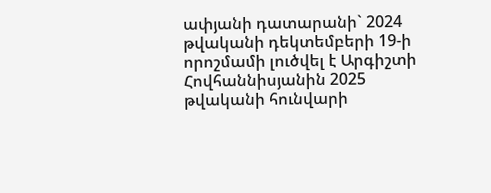ափյանի դատարանի` 2024 թվականի դեկտեմբերի 19-ի որոշմամի լուծվել է Արգիշտի Հովհաննիսյանին 2025 թվականի հունվարի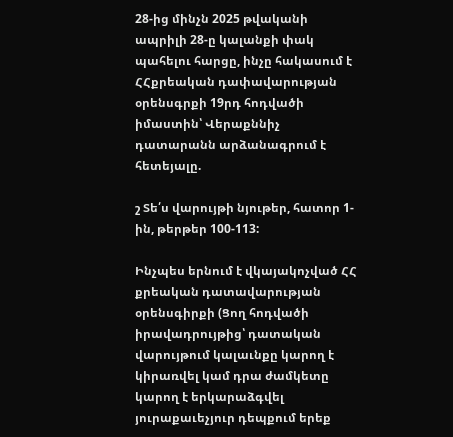28-ից մինչն 2025 թվականի ապրիլի 28-ը կալանքի փակ պահելու հարցը, ինչը հակասում է ՀՀքրեական դափավարության օրենսգրքի 19րդ հոդվածի իմաստին՝ Վերաքննիչ դատարանն արձանագրում է հետեյալը.

շ Տե՛ս վարույթի նյութեր, հատոր 1-ին, թերթեր 100-113:

Ինչպես երնում է վկայակոչված ՀՀ քրեական դատավարության օրենսգիրքի (Ցող հոդվածի իրավադրույթից՝ դատական վարույթում կալաւնքը կարող է կիրառվել կամ դրա ժամկետը կարող է երկարաձգվել յուրաքաւեչյուր դեպքում երեք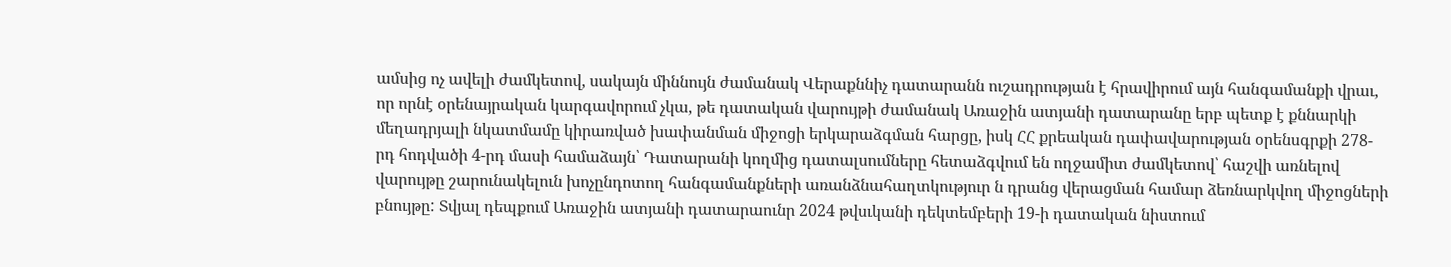ամսից ոչ ավելի ժամկետով, սակայն միննույն ժամանակ Վերաքննիչ դատարանն ուշադրության է հրավիրում այն հանգամանքի վրաւ, որ որնէ օրենայրական կարգավորում չկա, թե դատական վարույթի ժամանակ Առաջին ատյանի դատարանը երբ պետք է քննարկի մեղադրյալի նկատմամը կիրառված խափանման միջոցի երկարաձգման հարցը, իսկ ՀՀ քրեական դափավարության օրենսգրքի 278-րդ հոդվածի 4-րդ մասի համաձայն՝ Դատարանի կողմից դատալսումները հետաձգվում են ողջամիտ ժամկետով՝ հաշվի առնելով վարույթը շարունակելուն խոչընդոտող հանգամանքների առանձնահաղտկություր ն դրանց վերացման համար ձեռնարկվող միջոցների բնույթը: Տվյալ դեպքում Առաջին ատյանի դատարաունր 2024 թվսւկանի դեկտեմբերի 19-ի դատական նիստում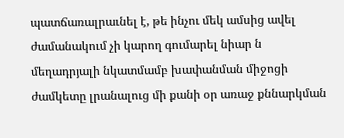պատճառալրաւնել է, թե ինչու մեկ ամսից ավել ժամանակում չի կարող գումարել նիար ն մեղադրյալի նկատմամբ խափանման միջոցի ժամկետը լրանալուց մի քանի օր առաջ քննարկման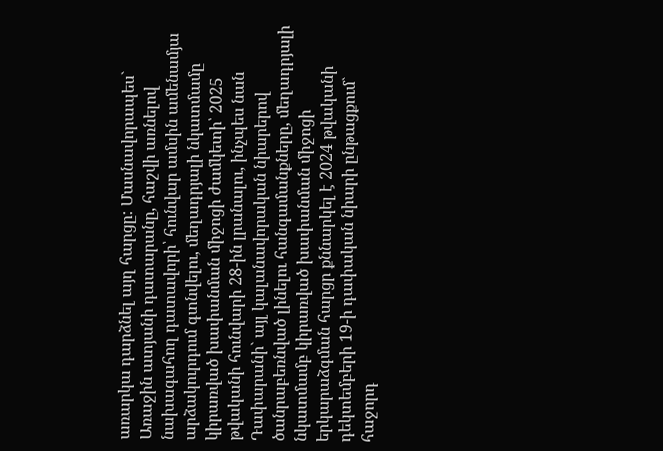առարկա դարձնել այղ հարցը: Մասնավորապես` Առաջին ատյանի դատարանը, հաշվի առնելով նախագահող դատավորի՝ հունվար ամսին ամենամյա արձակուրդում գտնվելու, մեղադրյալի նկատմամը կիրառված խափանման միջոցի ժամկետի՝ 2025 թվականի հունվարի 28-ին լրանալու, ինչպես նան Դափարանի` այլ կալանավորական նիարերով ծանրաբեռնված լինելու հանգամանքները, մեղադրյալի նկատմամբ կիրառված խափանման միջոցի երկարաձգման հարցր քննարկել է 2024 թվականի դեկտեմբերի 19-ի դափական նիարի ընթացքում` հաջորդ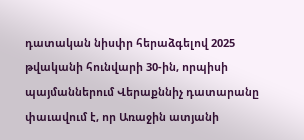դատական նիսփր հերաձգելով 2025 թվականի հունվարի 30-ին, որպիսի պայմաններում Վերաքննիչ դատարանը փաւավում է, որ Առաջին ատյանի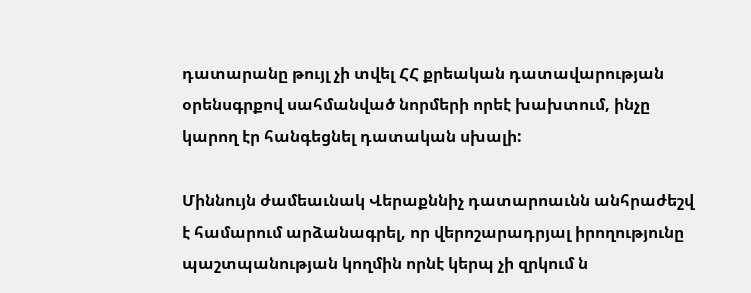դատարանը թույլ չի տվել ՀՀ քրեական դատավարության օրենսգրքով սահմանված նորմերի որեէ խախտում, ինչը կարող էր հանգեցնել դատական սխալի:

Միննույն ժամեաւնակ Վերաքննիչ դատարոաւնն անհրաժեշվ է համարում արձանագրել, որ վերոշարադրյալ իրողությունը պաշտպանության կողմին որնէ կերպ չի զրկում ն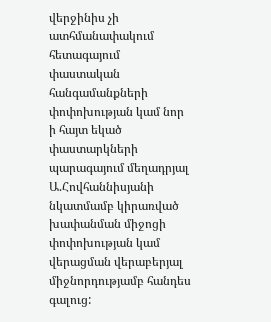վերջինիս չի ատհմանափակում հետագայում փաստական հանգամանքների փոփոխության կամ նոր ի հայտ եկած փաստարկների պարագայում մեղադրյալ Ա.Հովհաննիսյանի նկատմամբ կիրառված խափանման միջոցի փոփոխության կամ վերացման վերաբերյալ միջնորդությամբ հանդես գալուց: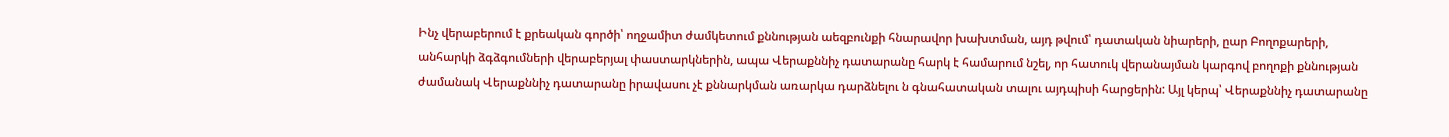Ինչ վերաբերում է քրեական գործի՝ ողջամիտ ժամկետում քննության աեզբունքի հնարավոր խախտման, այդ թվում՝ դատական նիարերի, ըար Բողոքարերի, անհարկի ձգձգումների վերաբերյալ փաստարկներին, ապա Վերաքննիչ դատարանը հարկ է համարում նշել, որ հատուկ վերանայման կարգով բողոքի քննության ժամանակ Վերաքննիչ դատարանը իրավասու չէ քննարկման առարկա դարձնելու ն գնահատական տալու այդպիսի հարցերին: Այլ կերպ՝ Վերաքննիչ դատարանը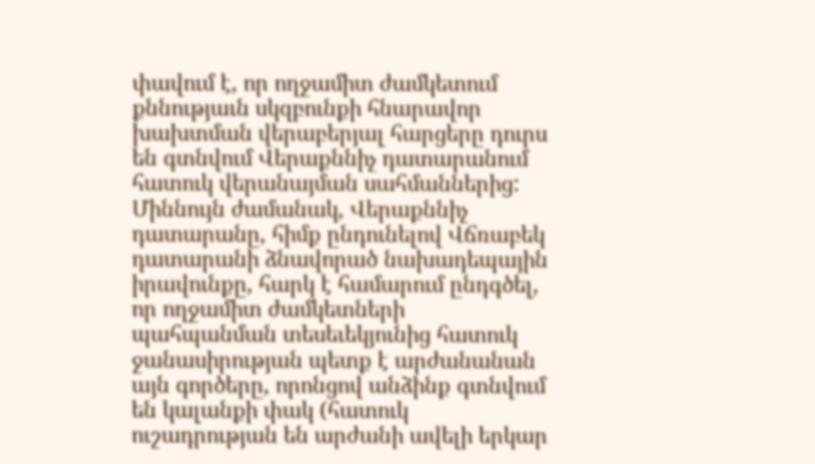փավում է, որ ողջամիտ ժամկետում քննությաւն սկզբունքի հնարավոր խախտման վերաբերյալ հարցերը դուրս են գտնվում Վերաքննիչ դատարանում հատուկ վերանայման սահմաններից: Միննույն ժամանակ, Վերաքննիչ դատարանը, հիմք ընդունելով Վճռաբեկ դատարանի ձնավորած նախադեպային իրավունքը, հարկ է համարում ընդգծել, որ ողջամիտ ժամկետների պահպանման տեսեւեկյունից հատուկ ջանասիրության պետք է արժանանան այն գործերը, որոնցով անձինք գտնվում են կալանքի փակ (հատուկ ուշադրության են արժանի ավելի երկար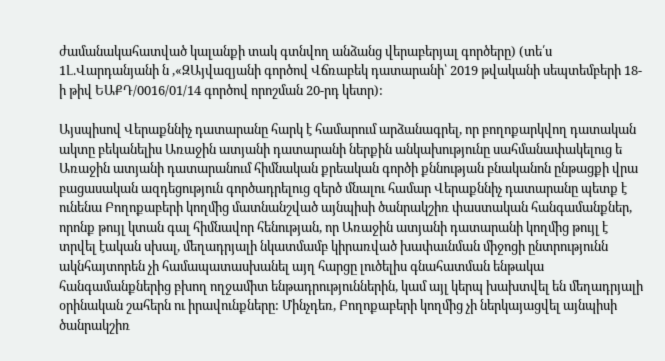ժամանակահատված կալանքի տակ գտնվող անձանց վերաբերյալ գործերը) (տե՛ս 1Լ.Վարդանյանի ն ,«ԶԱյվազյանի գործով Վճռաբեկ դատարանի՝ 2019 թվականի սեպտեմբերի 18-ի թիվ ԵԱՔԴ/0016/01/14 գործով որոշման 20-րդ կետր):

Այսպիսով Վերաքննիչ դատարանը հարկ է համարում արձանագրել, որ բողոքարկվող դատական ակտը բեկանելիս Առաջին ատյանի դատարանի ներքին անկախությունը սահմանափակելուց ե Առաջին ատյանի դատարանում հիմնական քրեական գործի քննության բնականոն ընթացքի վրա բացասական ազդեցություն գործադրելուց զերծ մնալու համար Վերաքննիչ դատարանը պետք է ունենա Բողոքաբերի կողմից մատնանշված այնպիսի ծանրակշիռ փաստական հանգամանքներ, որոնք թույլ կտան գալ հիմնավոր հենության, որ Առաջին ատյանի դատարանի կողմից թույլ է տրվել էական սխալ, մեղադրյալի նկատմամբ կիրառված խափաւնման միջոցի ընտրությունն ակնհայտորեն չի համապատասխանել այղ հարցը լուծելիս գնահատման ենթակա հանգամանքներից բխող ողջամիտ ենթադրություններին, կամ այլ կերպ խախտվել են մեղադրյալի օրինական շահերն ու իրավունքները: Մինչդեռ, Բողոքաբերի կողմից չի ներկայացվել այնպիսի ծանրակշիռ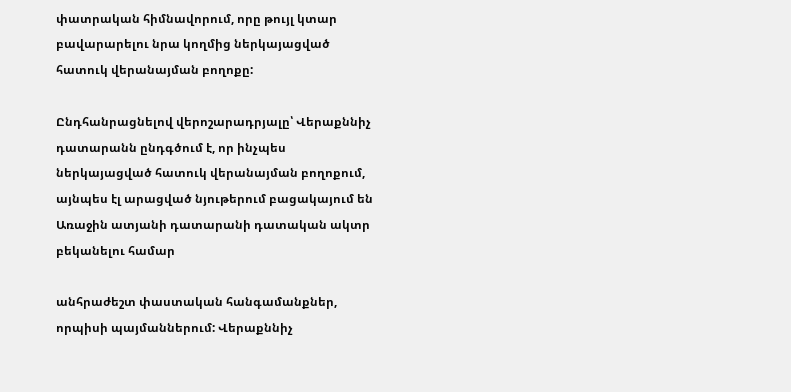փատրական հիմնավորում, որը թույլ կտար բավարարելու նրա կողմից ներկայացված հատուկ վերանայման բողոքը:

Ընդհանրացնելով վերոշարադրյալը՝ Վերաքննիչ դատարանն ընդգծում է, որ ինչպես ներկայացված հատուկ վերանայման բողոքում, այնպես էլ արացված նյութերում բացակայում են Առաջին ատյանի դատարանի դատական ակտր բեկանելու համար

անհրաժեշտ փաստական հանգամանքներ, որպիսի պայմաններում: Վերաքննիչ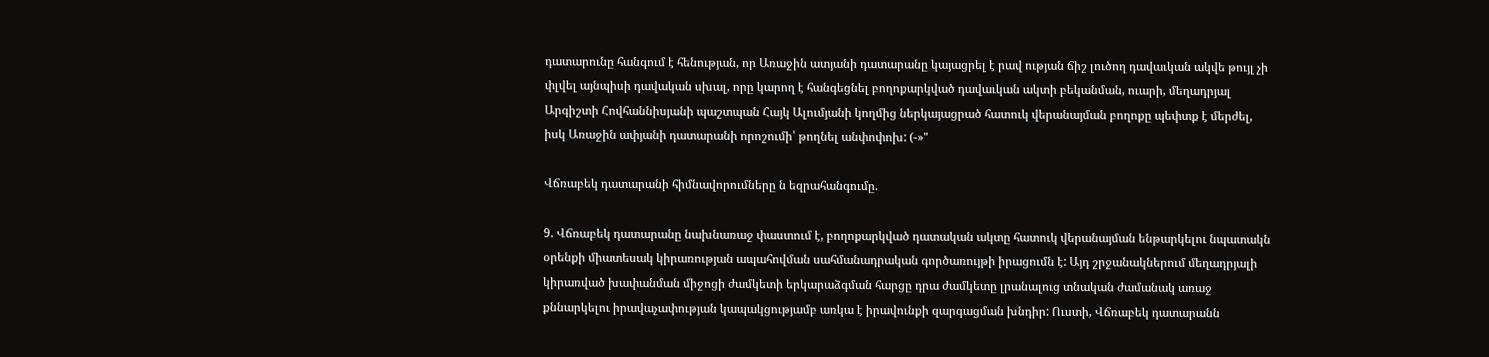դատարունը հանգում է հենության, որ Առաջին ատյանի դատարանը կայացրել է րավ ության ճիշ լուծող դավաւկան ակվե թույլ չի փլվել այնպիսի դավական սխալ, որը կարող է հանգեցնել բողոքարկված դավաւկան ակտի բեկանման, ուարի, մեղադրյալ Արգիշտի Հովհաննիսյանի պաշտպան Հայկ Ալումյանի կողմից ներկայացրած հատուկ վերանայման բողոքը պեփտք է մերժել, իսկ Առաջին ափյանի դատարանի որոշումի՝ թողնել անփոփոխ: (-»"

Վճռաբեկ դատարանի հիմնավորումները ն եզրահանգումը.

9. Վճռաբեկ դատարանը նախնառաջ փաստում է, բողոքարկված դատական ակտը հատուկ վերանայման ենթարկելու նպատակն օրենքի միատեսակ կիրառության ապահովման սահմանադրական գործառույթի իրացումն է: Այդ շրջանակներում մեղադրյալի կիրառված խափանման միջոցի ժամկետի երկարաձգման հարցը դրա ժամկետը լրանալուց տնական ժամանակ առաջ քննարկելու իրավաչափության կապակցությամբ առկա է իրավունքի զարգացման խնդիր: Ուստի, Վճռաբեկ դատարանն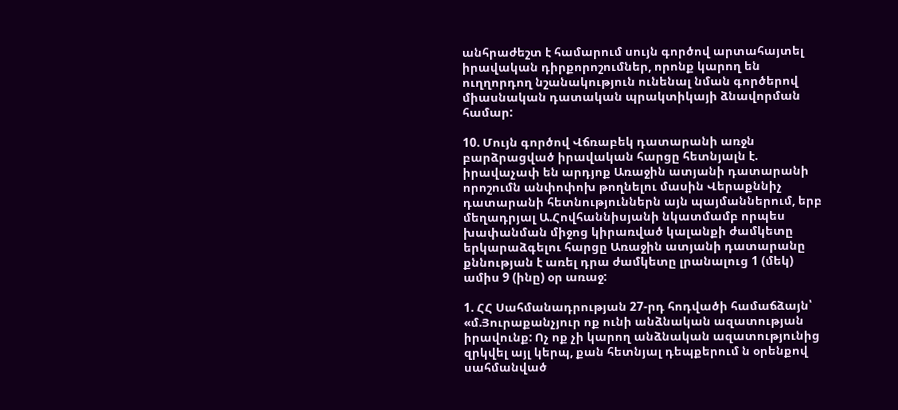անհրաժեշտ է համարում սույն գործով արտահայտել իրավական դիրքորոշումներ, որոնք կարող են ուղղորդող նշանակություն ունենալ նման գործերով միասնական դատական պրակտիկայի ձնավորման համար:

10. Մույն գործով Վճռաբեկ դատարանի առջն բարձրացված իրավական հարցը հետնյալն է. իրավաչափ են արդյոք Առաջին ատյանի դատարանի որոշումն անփոփոխ թողնելու մասին Վերաքննիչ դատարանի հետնություններն այն պայմաններում, երբ մեղադրյալ Ա.Հովհաննիսյանի նկատմամբ որպես խափանման միջոց կիրառված կալանքի ժամկետը երկարաձգելու հարցը Առաջին ատյանի դատարանը քննության է առել դրա ժամկետը լրանալուց 1 (մեկ) ամիս 9 (ինը) օր առաջ:

1. ՀՀ Սահմանադրության 27-րդ հոդվածի համաճձայն՝ «մ.Յուրաքանչյուր ոք ունի անձնական ազատության իրավունք: Ոչ ոք չի կարող անձնական ազատությունից զրկվել այլ կերպ, քան հետնյալ դեպքերում ն օրենքով սահմանված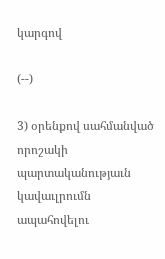կարգով

(--)

3) օրենքով սահմանված որոշակի պարտականությաւն կավաւլրումն ապահովելու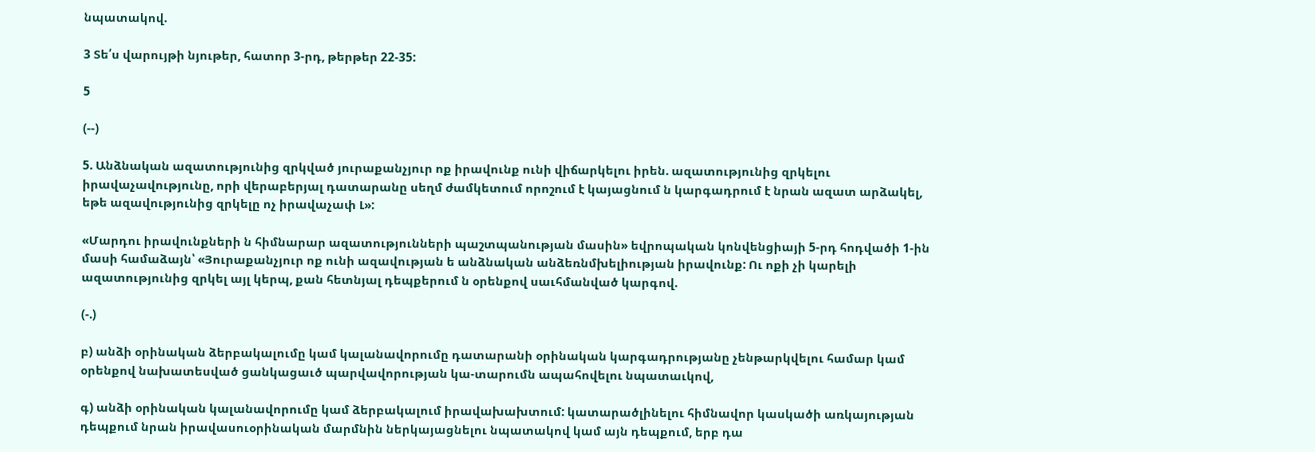նպատակով.

3 Տե՛ս վարույթի նյութեր, հատոր 3-րդ, թերթեր 22-35:

5

(--)

5. Անձնական ազատությունից զրկված յուրաքանչյուր ոք իրավունք ունի վիճարկելու իրեն. ազատությունից զրկելու իրավաչավությունը, որի վերաբերյալ դատարանը սեղմ ժամկետում որոշում է կայացնում ն կարգադրում է նրան ազատ արձակել, եթե ազավությունից զրկելը ոչ իրավաչափ Լ»:

«Մարդու իրավունքների ն հիմնարար ազատությունների պաշտպանության մասին» եվրոպական կոնվենցիայի 5-րդ հոդվածի 1-ին մասի համաձայն՝ «Յուրաքանչյուր ոք ունի ազավության ե անձնական անձեռնմխելիության իրավունք: Ու ոքի չի կարելի ազատությունից զրկել այլ կերպ, քան հետնյալ դեպքերում ն օրենքով սաւհմանված կարգով.

(-.)

բ) անձի օրինական ձերբակալումը կամ կալանավորումը դատարանի օրինական կարգադրությանը չենթարկվելու համար կամ օրենքով նախատեսված ցանկացաւծ պարվավորության կա-տարումն ապահովելու նպատաւկով,

գ) անձի օրինական կալանավորումը կամ ձերբակալում իրավախախտում: կատարածլինելու հիմնավոր կասկածի առկայության դեպքում նրան իրավասուօրինական մարմնին ներկայացնելու նպատակով կամ այն դեպքում, երբ դա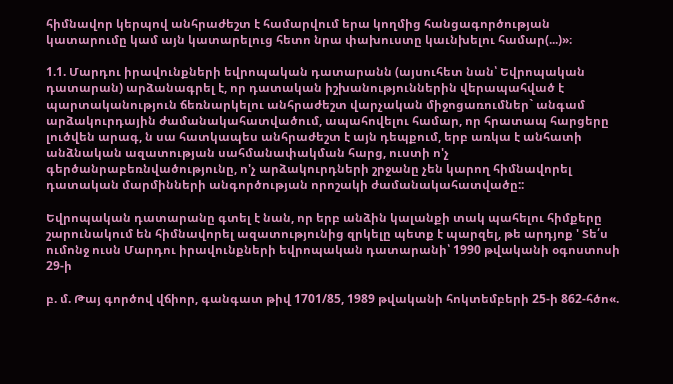հիմնավոր կերպով անհրաժեշտ է համարվում երա կողմից հանցագործության կատարումը կամ այն կատարելուց հետո նրա փախուստը կաւնխելու համար(...)»։

1.1. Մարդու իրավունքների եվրոպական դատարանն (այսուհետ նան՝ Եվրոպական դատարան) արձանագրել է, որ դատական իշխանություններին վերապահված է պարտականություն ճեռնարկելու անհրաժեշտ վարչական միջոցառումներ` անգամ արձակուրդային ժամանակահատվածում, ապահովելու համար, որ հրատապ հարցերը լուծվեն արագ, ն սա հատկապես անհրաժեշտ է այն դեպքում, երբ առկա է անհատի անձնական ազատության սահմանափակման հարց, ուստի ո'չ գերծանրաբեռնվածությունը, ո'չ արձակուրդների շրջանը չեն կարող հիմնավորել դատական մարմինների անգործության որոշակի ժամանակահատվածը::

Եվրոպական դատարանը գտել է նան, որ երբ անձին կալանքի տակ պահելու հիմքերը շարունակում են հիմնավորել ազատությունից զրկելը պետք է պարզել, թե արդյոք ' Տե՛ս ումոնջ ուսն Մարդու իրավունքների եվրոպական դատարանի՝ 1990 թվականի օգոստոսի 29-ի

բ. մ. Թայ գործով վճիոր, գանգատ թիվ 1701/85, 1989 թվականի հոկտեմբերի 25-ի 862-հծո«.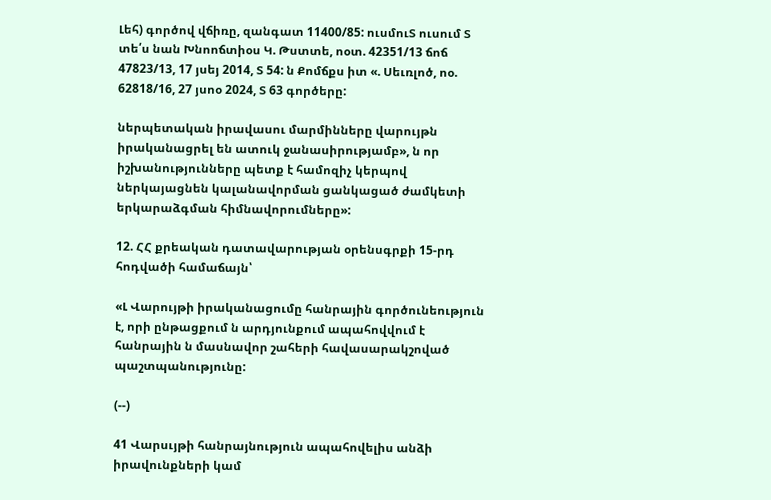Լեհ) գործով վճիռը, զանգատ 11400/85: ուսմուՏ ուսում Տ տե՛ս նան Խնոոճտիօս Կ. Թստտե, ոօտ. 42351/13 ճոճ 47823/13, 17 յսեյ 2014, Տ 54: ն Քոմճքս իտ «. Սեւռլոծ, ոօ. 62818/16, 27 յսոօ 2024, Տ 63 գործերը:

ներպետական իրավասու մարմինները վարույթն իրականացրել են ատուկ ջանասիրությամբ», ն որ իշխանությունները պետք է համոզիչ կերպով ներկայացնեն կալանավորման ցանկացած ժամկետի երկարաձգման հիմնավորումները»:

12. ՀՀ քրեական դատավարության օրենսգրքի 15-րդ հոդվածի համաճայն՝

«Լ Վարույթի իրականացումը հանրային գործունեություն է, որի ընթացքում ն արդյունքում ապահովվում է հանրային ն մասնավոր շահերի հավասարակշոված պաշտպանությունը:

(--)

41 Վարսւյթի հանրայնություն ապահովելիս անձի իրավունքների կամ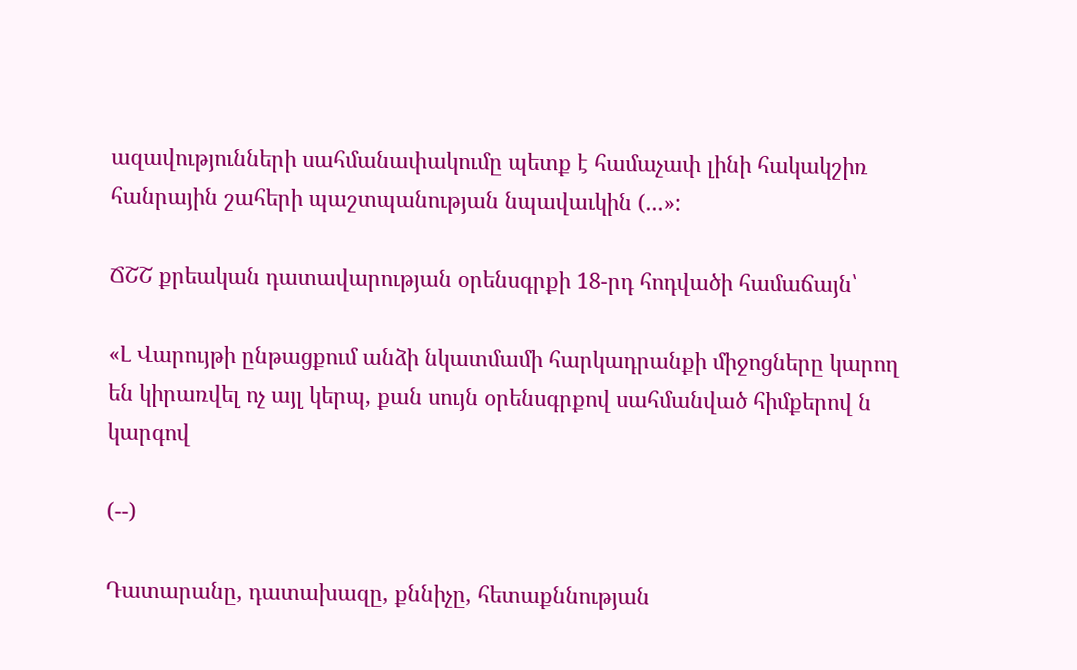ազավությունների սահմանափակումը պետք է համաչափ լինի հակակշիռ հանրային շահերի պաշտպանության նպավաւկին (...»:

ՃՇՇ քրեական դատավարության օրենսգրքի 18-րդ հոդվածի համաճայն՝

«Լ Վարույթի ընթացքում անձի նկատմամի հարկադրանքի միջոցները կարող են կիրառվել ոչ այլ կերպ, քան սույն օրենսգրքով սահմանված հիմքերով ն կարգով

(--)

Դատարանը, դատախազը, քննիչը, հետաքննության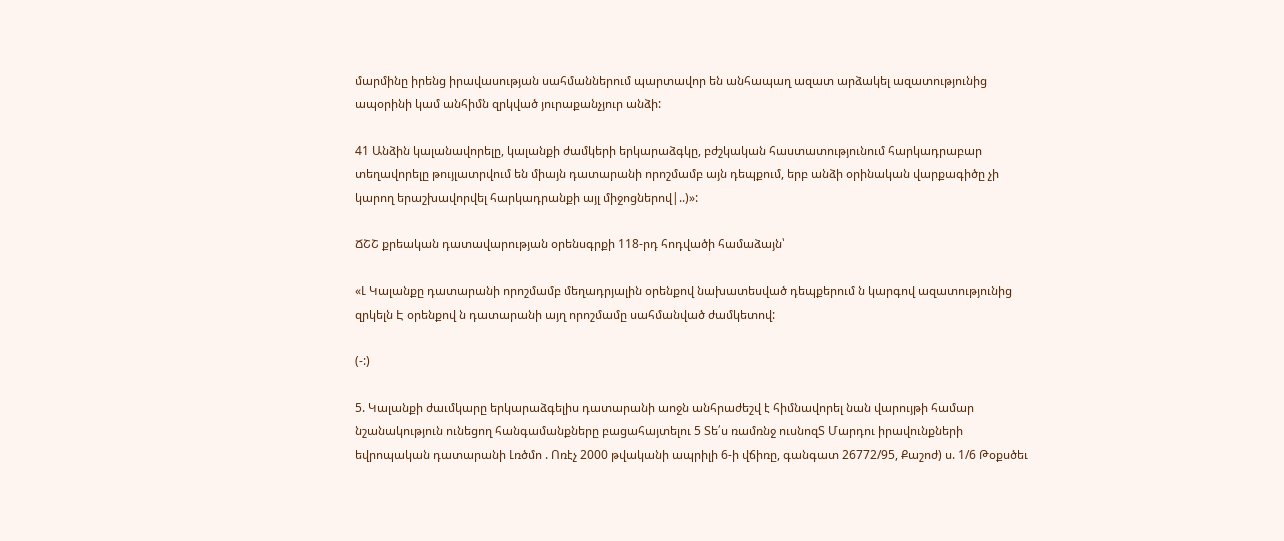մարմինը իրենց իրավասության սահմաններում պարտավոր են անհապաղ ազատ արձակել ազատությունից ապօրինի կամ անհիմն զրկված յուրաքանչյուր անձի:

41 Անձին կալանավորելը, կալանքի ժամկերի երկարաձգկը, բժշկական հաստատությունում հարկադրաբար տեղավորելը թույլատրվում են միայն դատարանի որոշմամբ այն դեպքում, երբ անձի օրինական վարքագիծը չի կարող երաշխավորվել հարկադրանքի այլ միջոցներով|..)»:

ՃՇՇ քրեական դատավարության օրենսգրքի 118-րդ հոդվածի համաձայն՝

«Լ Կալանքը դատարանի որոշմամբ մեղադրյալին օրենքով նախատեսված դեպքերում ն կարգով ազատությունից զրկելն Է օրենքով ն դատարանի այղ որոշմամը սահմանված ժամկետով:

(-:)

5. Կալանքի ժաւմկարը երկարաձգելիս դատարանի աոջն անհրաժեշվ է հիմնավորել նան վարույթի համար նշանակություն ունեցող հանգամանքները բացահայտելու 5 Տե՛ս ռամռնջ ուսնոզՏ Մարդու իրավունքների եվրոպական դատարանի Լռծմո . Ոռէչ 2000 թվականի ապրիլի 6-ի վճիռը, գանգատ 26772/95, Քաշոժ) ս. 1/6 Թօքսծեւ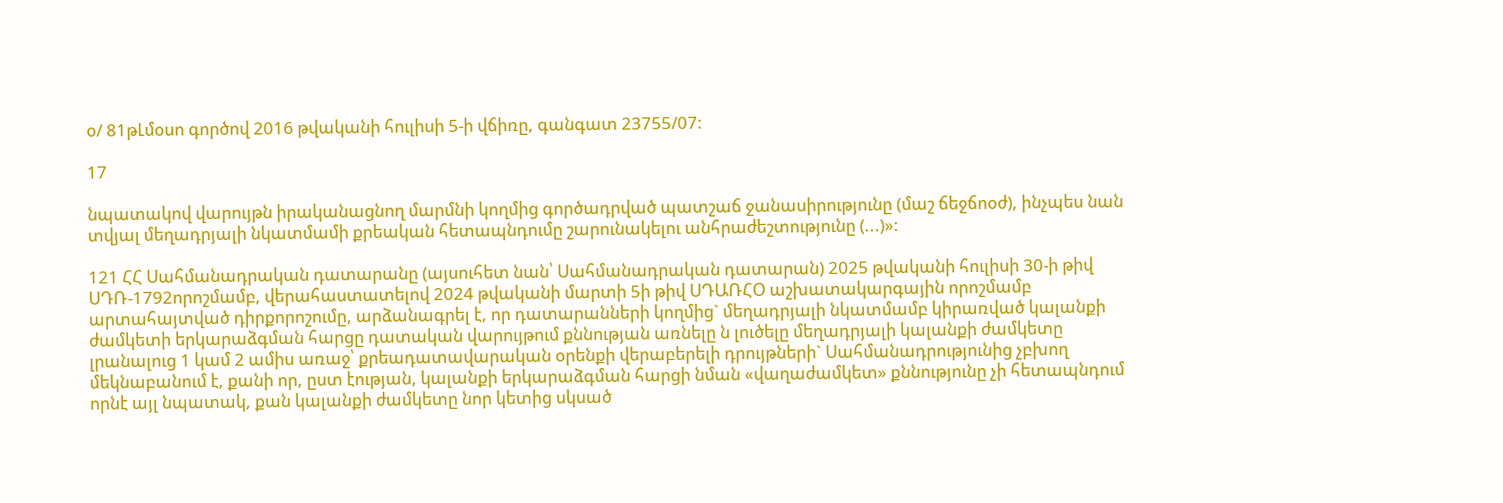օ/ 81թԼմօսո գործով 2016 թվականի հուլիսի 5-ի վճիռը, գանգատ 23755/07:

17

նպատակով վարույթն իրականացնող մարմնի կողմից գործադրված պատշաճ ջանասիրությունը (մաշ ճեջճոօժ), ինչպես նան տվյալ մեղադրյալի նկատմամի քրեական հետապնդումը շարունակելու անհրաժեշտությունը (...)»:

121 ՀՀ Սահմանադրական դատարանը (այսուհետ նան՝ Սահմանադրական դատարան) 2025 թվականի հուլիսի 30-ի թիվ ՍԴՌ-1792որոշմամբ, վերահաստատելով 2024 թվականի մարտի 5ի թիվ ՍԴԱՌՀՕ աշխատակարգային որոշմամբ արտահայտված դիրքորոշումը, արձանագրել է, որ դատարանների կողմից` մեղադրյալի նկատմամբ կիրառված կալանքի ժամկետի երկարաձգման հարցը դատական վարույթում քննության առնելը ն լուծելը մեղադրյալի կալանքի ժամկետը լրանալուց 1 կամ 2 ամիս առաջ՝ քրեադատավարական օրենքի վերաբերելի դրույթների` Սահմանադրությունից չբխող մեկնաբանում է, քանի որ, ըստ էության, կալանքի երկարաձգման հարցի նման «վաղաժամկետ» քննությունը չի հետապնդում որնէ այլ նպատակ, քան կալանքի ժամկետը նոր կետից սկսած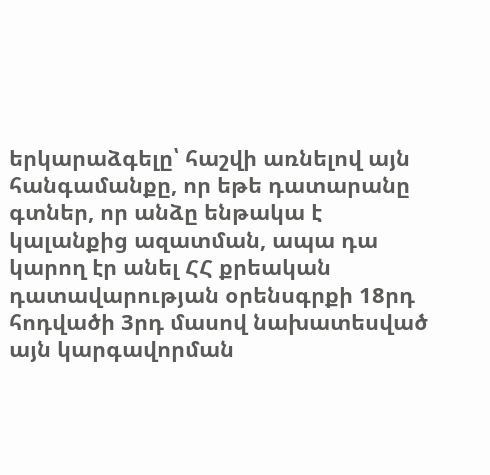երկարաձգելը՝ հաշվի առնելով այն հանգամանքը, որ եթե դատարանը գտներ, որ անձը ենթակա է կալանքից ազատման, ապա դա կարող էր անել ՀՀ քրեական դատավարության օրենսգրքի 18րդ հոդվածի 3րդ մասով նախատեսված այն կարգավորման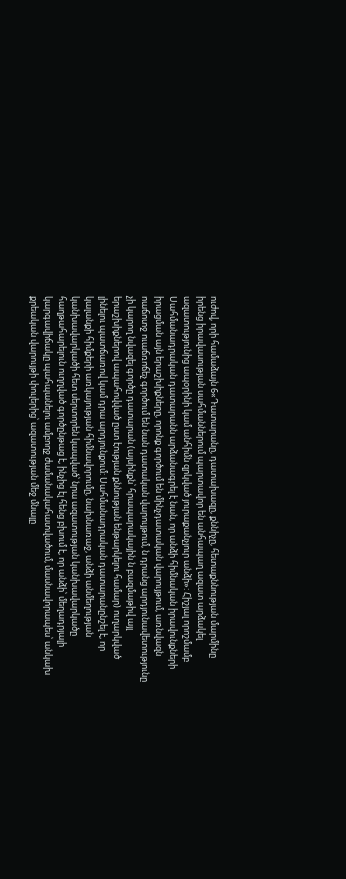ուժով, որի համաձայն 6«Դատարանը, դատախազը, քննիչը, հետաքննության մարմինը իրենց իրավասության սահմաններում պարտավոր են անհապաղ ազատ արձակել ազատությունից ապօրինի կամ անհիմն զրկված յուրաքանչյուր անձի»: Հիշյալ որոշմամբ Սահմանադրական դատարանն արձանագրել է նան, որ անձի հիմնական իրավունքների իրացման այն երաշխիքները, որոնք գործում են մինչդատական վարույթում, առնվազն ոաճոտջ ուաճռոճեչ գործում են նան դատական վարույթում, ն դրանց արդյունավետությունը չի կարող նվազել գործը դատարան (այսինքն՝ հրապարակային ն բազմաթիվ այլ երաշխիքներով ապահովված ըստ էության քննության ենթարկելու համար) ուղարկված լինելու պատճառով կամ դրա արդյունքում: Սահմանադրական դատարանընշել է, որ կալանքի հիմքերի առկայության հիմնավորումը, նախնառաջ, անձի անմեղության կանխավարկածի հետ սերտորեն կապված՝ նրա ազատության կանխավարկածը հաղթահարելուն ուղղված գործընթաց է, ինչից էլ հենց բխում է, որ անձի՝ մեղադրյալի կարգավիճակը պահպանելու ամբողջ ժամանակահատվածում, մասնավորապես՝ անկախ քրեական վարույթի փուլերից՝ ազատության մեջ մնալը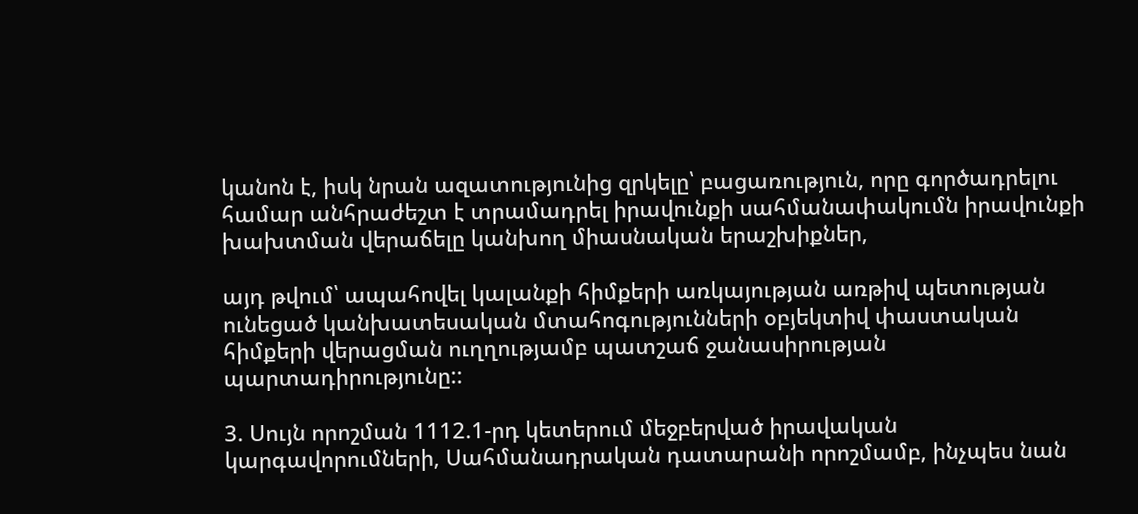կանոն է, իսկ նրան ազատությունից զրկելը՝ բացառություն, որը գործադրելու համար անհրաժեշտ է տրամադրել իրավունքի սահմանափակումն իրավունքի խախտման վերաճելը կանխող միասնական երաշխիքներ,

այդ թվում՝ ապահովել կալանքի հիմքերի առկայության առթիվ պետության ունեցած կանխատեսական մտահոգությունների օբյեկտիվ փաստական հիմքերի վերացման ուղղությամբ պատշաճ ջանասիրության պարտադիրությունը::

3. Սույն որոշման 1112.1-րդ կետերում մեջբերված իրավական կարգավորումների, Սահմանադրական դատարանի որոշմամբ, ինչպես նան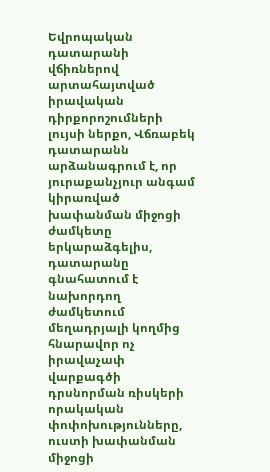Եվրոպական դատարանի վճիռներով արտահայտված իրավական դիրքորոշումների լույսի ներքո, Վճռաբեկ դատարանն արձանագրում է, որ յուրաքանչյուր անգամ կիրառված խափանման միջոցի ժամկետը երկարաձգելիս, դատարանը գնահատում է նախորդող ժամկետում մեղադրյալի կողմից հնարավոր ոչ իրավաչափ վարքագծի դրսնորման ռիսկերի որակական փոփոխությունները, ուստի խափանման միջոցի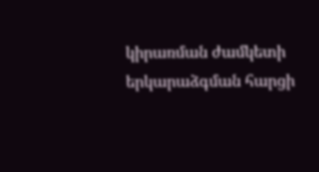կիրառման ժամկետի երկարաձգման հարցի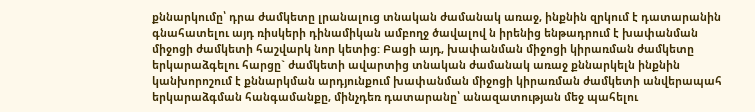քննարկումը՝ դրա ժամկետը լրանալուց տնական ժամանակ առաջ, ինքնին զրկում է դատարանին գնահատելու այդ ռիսկերի դինամիկան ամբողջ ծավալով ն իրենից ենթադրում է խափանման միջոցի ժամկետի հաշվարկ նոր կետից: Բացի այդ, խափանման միջոցի կիրառման ժամկետը երկարաձգելու հարցը` ժամկետի ավարտից տնական ժամանակ առաջ քննարկելն ինքնին կանխորոշում է քննարկման արդյունքում խափանման միջոցի կիրառման ժամկետի անվերապահ երկարաձգման հանգամանքը, մինչդեռ դատարանը՝ անազատության մեջ պահելու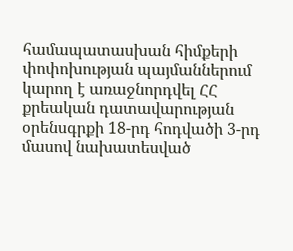համապատասխան հիմքերի փոփոխության պայմաններում կարող է առաջնորդվել ՀՀ քրեական դատավարության օրենսգրքի 18-րդ հոդվածի 3-րդ մասով նախատեսված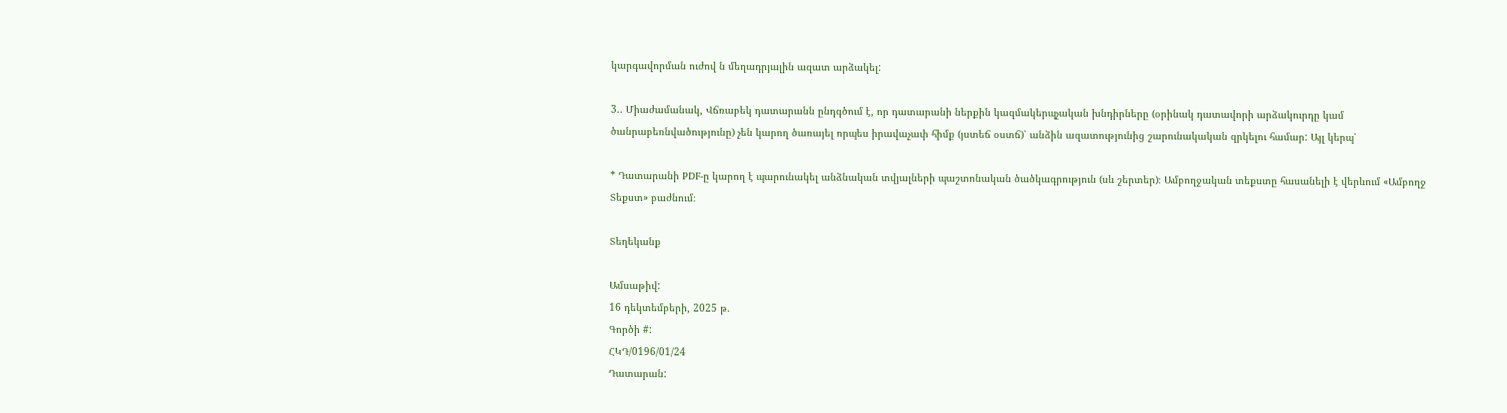կարգավորման ուժով ն մեղադրյալին ազատ արձակել:

3.. Միաժամանակ, Վճռաբեկ դատարանն ընդգծում է, որ դատարանի ներքին կազմակերպչական խնդիրները (օրինակ դատավորի արձակուրդը կամ ծանրաբեռնվածությունը) չեն կարող ծառայել որպես իրավաչափ հիմք (յստեճ օստճ)՝ անձին ազատությունից շարունակական զրկելու համար: Այլ կերպ՝

* Դատարանի PDF-ը կարող է պարունակել անձնական տվյալների պաշտոնական ծածկագրություն (սև շերտեր)։ Ամբողջական տեքստը հասանելի է վերևում «Ամբողջ Տեքստ» բաժնում։

Տեղեկանք

Ամսաթիվ:
16 դեկտեմբերի, 2025 թ.
Գործի #:
ՀԿԴ/0196/01/24
Դատարան: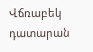Վճռաբեկ դատարան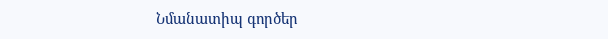Նմանատիպ գործեր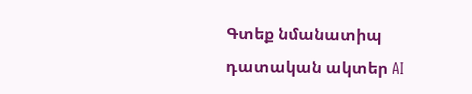Գտեք նմանատիպ դատական ակտեր AI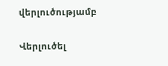վերլուծությամբ

Վերլուծել